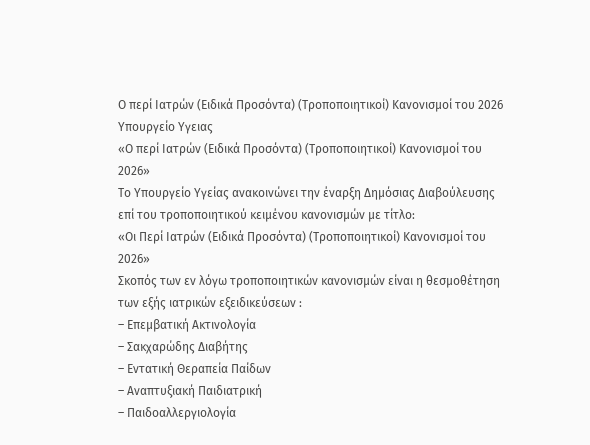Ο περί Ιατρών (Ειδικά Προσόντα) (Τροποποιητικοί) Κανονισμοί του 2026
Υπουργείο Υγειας
«Ο περί Ιατρών (Ειδικά Προσόντα) (Τροποποιητικοί) Κανονισμοί του 2026»
Το Υπουργείο Υγείας ανακοινώνει την έναρξη Δημόσιας Διαβούλευσης επί του τροποποιητικού κειμένου κανονισμών με τίτλο:
«Οι Περί Ιατρών (Ειδικά Προσόντα) (Τροποποιητικοί) Κανονισμοί του 2026»
Σκοπός των εν λόγω τροποποιητικών κανονισμών είναι η θεσμοθέτηση των εξής ιατρικών εξειδικεύσεων :
– Επεμβατική Ακτινολογία
– Σακχαρώδης Διαβήτης
– Εντατική Θεραπεία Παίδων
– Αναπτυξιακή Παιδιατρική
– Παιδοαλλεργιολογία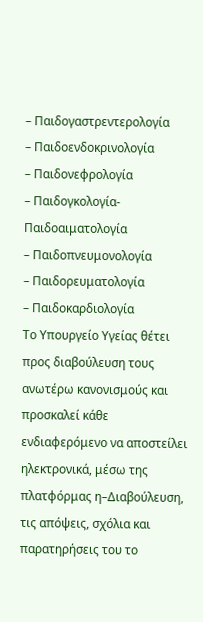– Παιδογαστρεντερολογία
– Παιδοενδοκρινολογία
– Παιδονεφρολογία
– Παιδογκολογία-Παιδοαιματολογία
– Παιδοπνευμονολογία
– Παιδορευματολογία
– Παιδοκαρδιολογία
Το Υπουργείο Υγείας θέτει προς διαβούλευση τους ανωτέρω κανονισμούς και προσκαλεί κάθε ενδιαφερόμενο να αποστείλει ηλεκτρονικά, μέσω της πλατφόρμας η–Διαβούλευση, τις απόψεις, σχόλια και παρατηρήσεις του το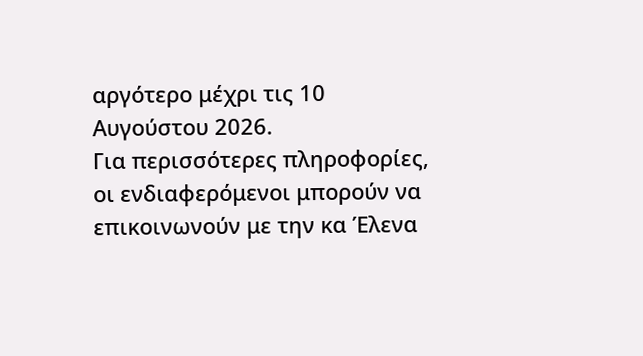αργότερο μέχρι τις 10 Αυγούστου 2026.
Για περισσότερες πληροφορίες, οι ενδιαφερόμενοι μπορούν να επικοινωνούν με την κα Έλενα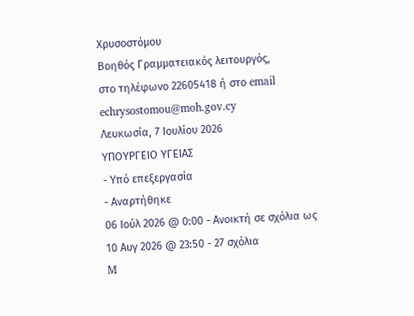Χρυσοστόμου
Βοηθός Γραμματειακός λειτουργός,
στο τηλέφωνο 22605418 ή στο email echrysostomou@moh.gov.cy
Λευκωσία, 7 Ιουλίου 2026
ΥΠΟΥΡΓΕΙΟ ΥΓΕΙΑΣ
- Υπό επεξεργασία
- Αναρτήθηκε
06 Ιούλ 2026 @ 0:00 - Ανοικτή σε σχόλια ως
10 Αυγ 2026 @ 23:50 - 27 σχόλια
M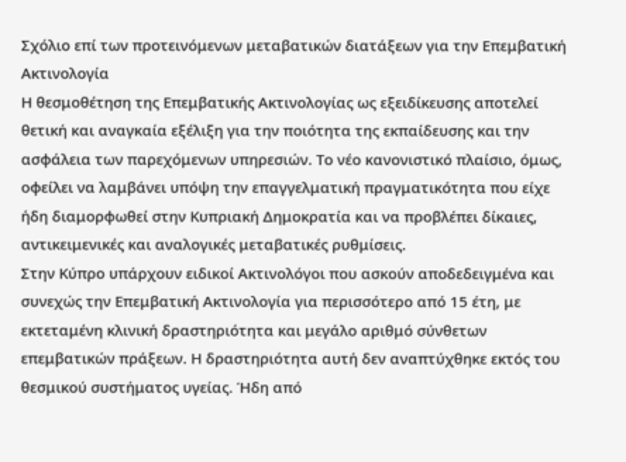Σχόλιο επί των προτεινόμενων μεταβατικών διατάξεων για την Επεμβατική Ακτινολογία
Η θεσμοθέτηση της Επεμβατικής Ακτινολογίας ως εξειδίκευσης αποτελεί θετική και αναγκαία εξέλιξη για την ποιότητα της εκπαίδευσης και την ασφάλεια των παρεχόμενων υπηρεσιών. Το νέο κανονιστικό πλαίσιο, όμως, οφείλει να λαμβάνει υπόψη την επαγγελματική πραγματικότητα που είχε ήδη διαμορφωθεί στην Κυπριακή Δημοκρατία και να προβλέπει δίκαιες, αντικειμενικές και αναλογικές μεταβατικές ρυθμίσεις.
Στην Κύπρο υπάρχουν ειδικοί Ακτινολόγοι που ασκούν αποδεδειγμένα και συνεχώς την Επεμβατική Ακτινολογία για περισσότερο από 15 έτη, με εκτεταμένη κλινική δραστηριότητα και μεγάλο αριθμό σύνθετων επεμβατικών πράξεων. Η δραστηριότητα αυτή δεν αναπτύχθηκε εκτός του θεσμικού συστήματος υγείας. Ήδη από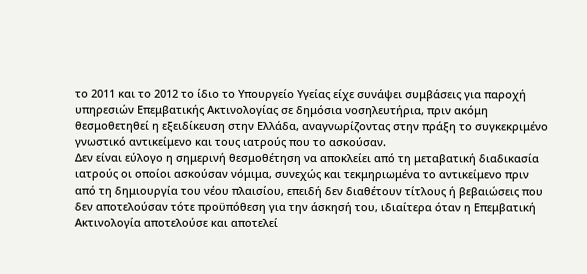το 2011 και το 2012 το ίδιο το Υπουργείο Υγείας είχε συνάψει συμβάσεις για παροχή υπηρεσιών Επεμβατικής Ακτινολογίας σε δημόσια νοσηλευτήρια, πριν ακόμη θεσμοθετηθεί η εξειδίκευση στην Ελλάδα, αναγνωρίζοντας στην πράξη το συγκεκριμένο γνωστικό αντικείμενο και τους ιατρούς που το ασκούσαν.
Δεν είναι εύλογο η σημερινή θεσμοθέτηση να αποκλείει από τη μεταβατική διαδικασία ιατρούς οι οποίοι ασκούσαν νόμιμα, συνεχώς και τεκμηριωμένα το αντικείμενο πριν από τη δημιουργία του νέου πλαισίου, επειδή δεν διαθέτουν τίτλους ή βεβαιώσεις που δεν αποτελούσαν τότε προϋπόθεση για την άσκησή του, ιδιαίτερα όταν η Επεμβατική Ακτινολογία αποτελούσε και αποτελεί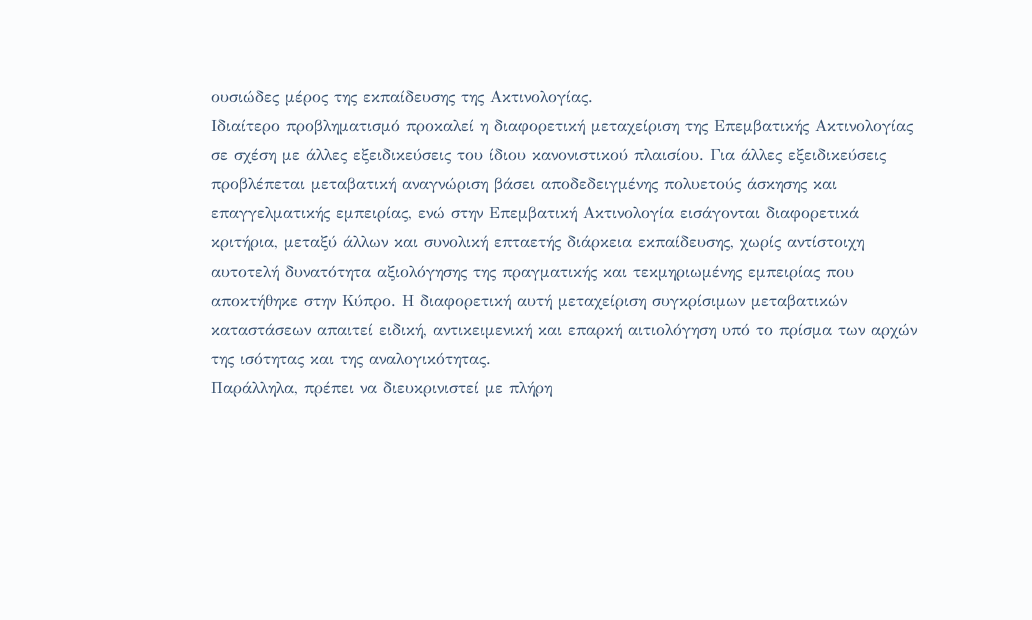ουσιώδες μέρος της εκπαίδευσης της Ακτινολογίας.
Ιδιαίτερο προβληματισμό προκαλεί η διαφορετική μεταχείριση της Επεμβατικής Ακτινολογίας σε σχέση με άλλες εξειδικεύσεις του ίδιου κανονιστικού πλαισίου. Για άλλες εξειδικεύσεις προβλέπεται μεταβατική αναγνώριση βάσει αποδεδειγμένης πολυετούς άσκησης και επαγγελματικής εμπειρίας, ενώ στην Επεμβατική Ακτινολογία εισάγονται διαφορετικά κριτήρια, μεταξύ άλλων και συνολική επταετής διάρκεια εκπαίδευσης, χωρίς αντίστοιχη αυτοτελή δυνατότητα αξιολόγησης της πραγματικής και τεκμηριωμένης εμπειρίας που αποκτήθηκε στην Κύπρο. Η διαφορετική αυτή μεταχείριση συγκρίσιμων μεταβατικών καταστάσεων απαιτεί ειδική, αντικειμενική και επαρκή αιτιολόγηση υπό το πρίσμα των αρχών της ισότητας και της αναλογικότητας.
Παράλληλα, πρέπει να διευκρινιστεί με πλήρη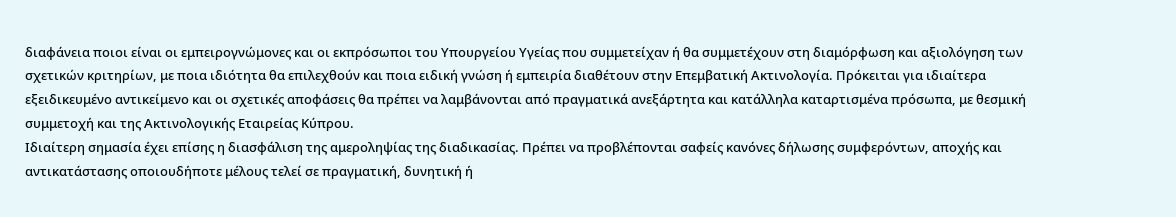διαφάνεια ποιοι είναι οι εμπειρογνώμονες και οι εκπρόσωποι του Υπουργείου Υγείας που συμμετείχαν ή θα συμμετέχουν στη διαμόρφωση και αξιολόγηση των σχετικών κριτηρίων, με ποια ιδιότητα θα επιλεχθούν και ποια ειδική γνώση ή εμπειρία διαθέτουν στην Επεμβατική Ακτινολογία. Πρόκειται για ιδιαίτερα εξειδικευμένο αντικείμενο και οι σχετικές αποφάσεις θα πρέπει να λαμβάνονται από πραγματικά ανεξάρτητα και κατάλληλα καταρτισμένα πρόσωπα, με θεσμική συμμετοχή και της Ακτινολογικής Εταιρείας Κύπρου.
Ιδιαίτερη σημασία έχει επίσης η διασφάλιση της αμεροληψίας της διαδικασίας. Πρέπει να προβλέπονται σαφείς κανόνες δήλωσης συμφερόντων, αποχής και αντικατάστασης οποιουδήποτε μέλους τελεί σε πραγματική, δυνητική ή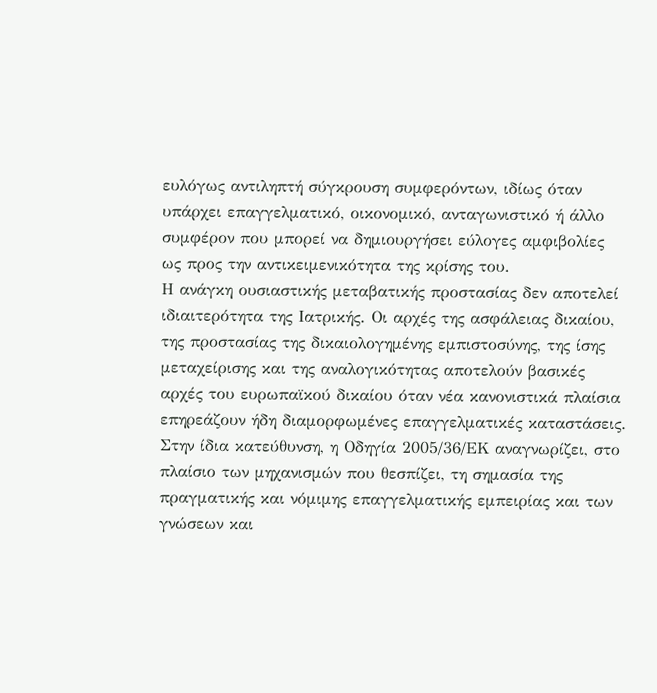ευλόγως αντιληπτή σύγκρουση συμφερόντων, ιδίως όταν υπάρχει επαγγελματικό, οικονομικό, ανταγωνιστικό ή άλλο συμφέρον που μπορεί να δημιουργήσει εύλογες αμφιβολίες ως προς την αντικειμενικότητα της κρίσης του.
Η ανάγκη ουσιαστικής μεταβατικής προστασίας δεν αποτελεί ιδιαιτερότητα της Ιατρικής. Οι αρχές της ασφάλειας δικαίου, της προστασίας της δικαιολογημένης εμπιστοσύνης, της ίσης μεταχείρισης και της αναλογικότητας αποτελούν βασικές αρχές του ευρωπαϊκού δικαίου όταν νέα κανονιστικά πλαίσια επηρεάζουν ήδη διαμορφωμένες επαγγελματικές καταστάσεις. Στην ίδια κατεύθυνση, η Οδηγία 2005/36/ΕΚ αναγνωρίζει, στο πλαίσιο των μηχανισμών που θεσπίζει, τη σημασία της πραγματικής και νόμιμης επαγγελματικής εμπειρίας και των γνώσεων και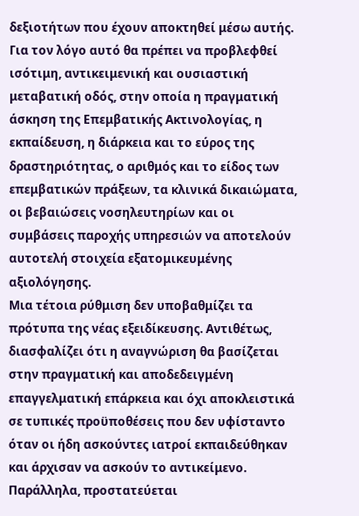δεξιοτήτων που έχουν αποκτηθεί μέσω αυτής.
Για τον λόγο αυτό θα πρέπει να προβλεφθεί ισότιμη, αντικειμενική και ουσιαστική μεταβατική οδός, στην οποία η πραγματική άσκηση της Επεμβατικής Ακτινολογίας, η εκπαίδευση, η διάρκεια και το εύρος της δραστηριότητας, ο αριθμός και το είδος των επεμβατικών πράξεων, τα κλινικά δικαιώματα, οι βεβαιώσεις νοσηλευτηρίων και οι συμβάσεις παροχής υπηρεσιών να αποτελούν αυτοτελή στοιχεία εξατομικευμένης αξιολόγησης.
Μια τέτοια ρύθμιση δεν υποβαθμίζει τα πρότυπα της νέας εξειδίκευσης. Αντιθέτως, διασφαλίζει ότι η αναγνώριση θα βασίζεται στην πραγματική και αποδεδειγμένη επαγγελματική επάρκεια και όχι αποκλειστικά σε τυπικές προϋποθέσεις που δεν υφίσταντο όταν οι ήδη ασκούντες ιατροί εκπαιδεύθηκαν και άρχισαν να ασκούν το αντικείμενο.
Παράλληλα, προστατεύεται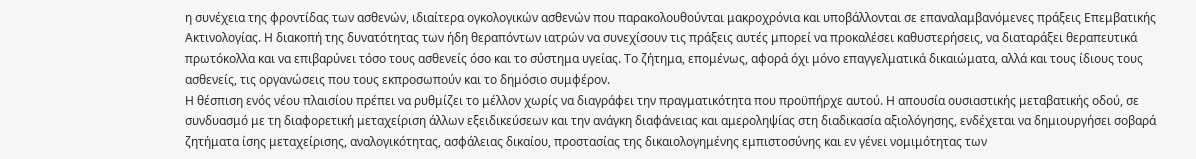η συνέχεια της φροντίδας των ασθενών, ιδιαίτερα ογκολογικών ασθενών που παρακολουθούνται μακροχρόνια και υποβάλλονται σε επαναλαμβανόμενες πράξεις Επεμβατικής Ακτινολογίας. Η διακοπή της δυνατότητας των ήδη θεραπόντων ιατρών να συνεχίσουν τις πράξεις αυτές μπορεί να προκαλέσει καθυστερήσεις, να διαταράξει θεραπευτικά πρωτόκολλα και να επιβαρύνει τόσο τους ασθενείς όσο και το σύστημα υγείας. Το ζήτημα, επομένως, αφορά όχι μόνο επαγγελματικά δικαιώματα, αλλά και τους ίδιους τους ασθενείς, τις οργανώσεις που τους εκπροσωπούν και το δημόσιο συμφέρον.
Η θέσπιση ενός νέου πλαισίου πρέπει να ρυθμίζει το μέλλον χωρίς να διαγράφει την πραγματικότητα που προϋπήρχε αυτού. Η απουσία ουσιαστικής μεταβατικής οδού, σε συνδυασμό με τη διαφορετική μεταχείριση άλλων εξειδικεύσεων και την ανάγκη διαφάνειας και αμεροληψίας στη διαδικασία αξιολόγησης, ενδέχεται να δημιουργήσει σοβαρά ζητήματα ίσης μεταχείρισης, αναλογικότητας, ασφάλειας δικαίου, προστασίας της δικαιολογημένης εμπιστοσύνης και εν γένει νομιμότητας των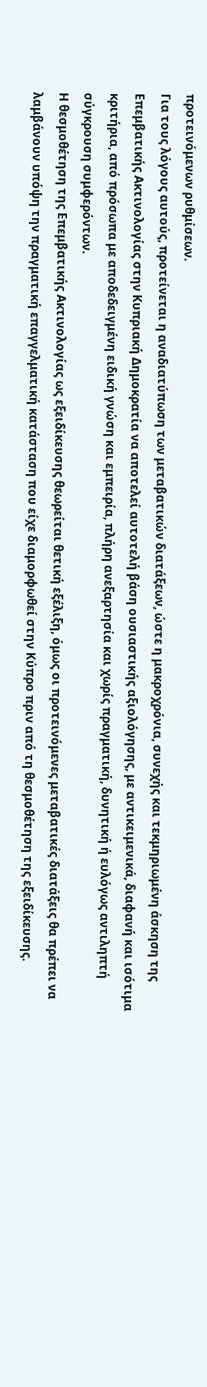προτεινόμενων ρυθμίσεων.
Για τους λόγους αυτούς, προτείνεται η αναδιατύπωση των μεταβατικών διατάξεων, ώστε η μακροχρόνια, συνεχής και τεκμηριωμένη άσκηση της Επεμβατικής Ακτινολογίας στην Κυπριακή Δημοκρατία να αποτελεί αυτοτελή βάση ουσιαστικής αξιολόγησης, με αντικειμενικά, διαφανή και ισότιμα κριτήρια, από πρόσωπα με αποδεδειγμένη ειδική γνώση και εμπειρία, πλήρη ανεξαρτησία και χωρίς πραγματική, δυνητική ή ευλόγως αντιληπτή σύγκρουση συμφερόντων.
Η θεσμοθέτηση της Επεμβατικής Ακτινολογίας ως εξειδίκευσης θεωρείται θετική εξέλιξη, όμως οι προτεινόμενες μεταβατικές διατάξεις θα πρέπει να λαμβάνουν υπόψη την πραγματική επαγγελματική κατάσταση που είχε διαμορφωθεί στην Κύπρο πριν από τη θεσμοθέτηση της εξειδίκευσης.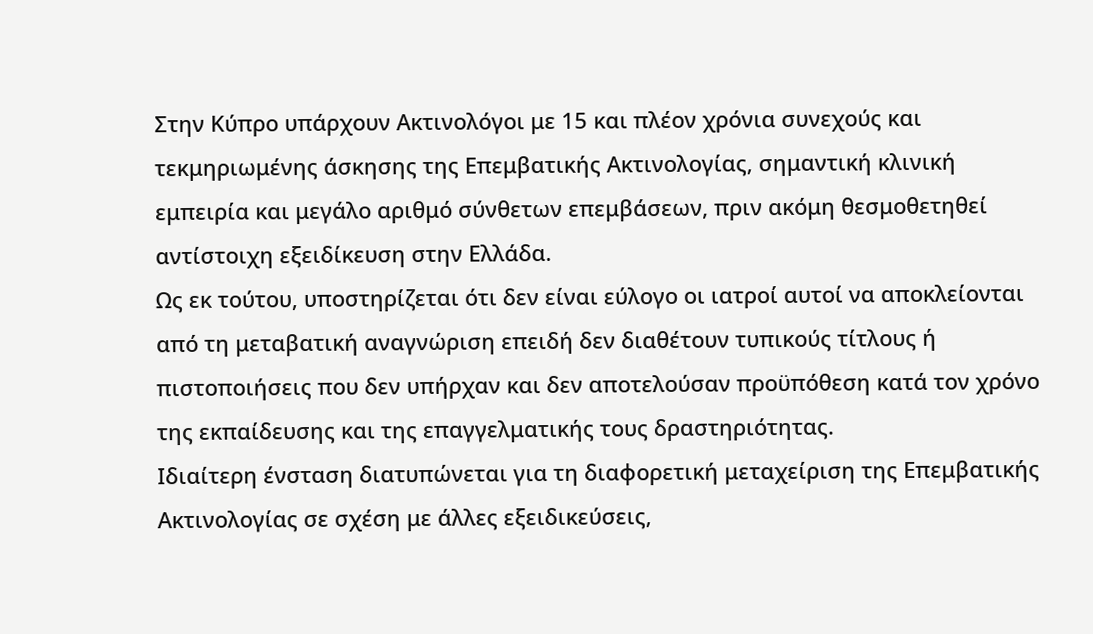Στην Κύπρο υπάρχουν Ακτινολόγοι με 15 και πλέον χρόνια συνεχούς και τεκμηριωμένης άσκησης της Επεμβατικής Ακτινολογίας, σημαντική κλινική εμπειρία και μεγάλο αριθμό σύνθετων επεμβάσεων, πριν ακόμη θεσμοθετηθεί αντίστοιχη εξειδίκευση στην Ελλάδα.
Ως εκ τούτου, υποστηρίζεται ότι δεν είναι εύλογο οι ιατροί αυτοί να αποκλείονται από τη μεταβατική αναγνώριση επειδή δεν διαθέτουν τυπικούς τίτλους ή πιστοποιήσεις που δεν υπήρχαν και δεν αποτελούσαν προϋπόθεση κατά τον χρόνο της εκπαίδευσης και της επαγγελματικής τους δραστηριότητας.
Ιδιαίτερη ένσταση διατυπώνεται για τη διαφορετική μεταχείριση της Επεμβατικής Ακτινολογίας σε σχέση με άλλες εξειδικεύσεις,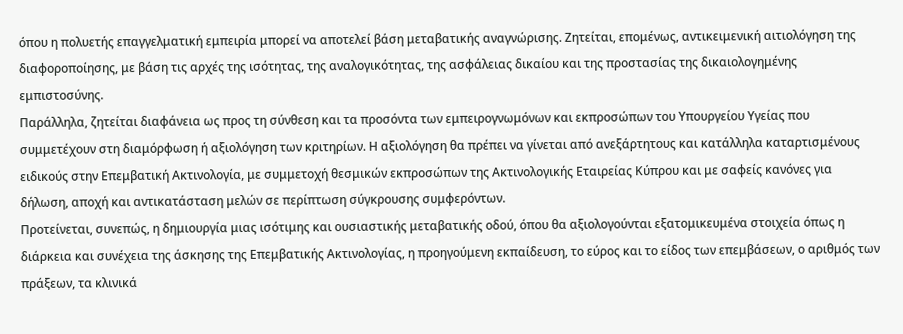όπου η πολυετής επαγγελματική εμπειρία μπορεί να αποτελεί βάση μεταβατικής αναγνώρισης. Ζητείται, επομένως, αντικειμενική αιτιολόγηση της διαφοροποίησης, με βάση τις αρχές της ισότητας, της αναλογικότητας, της ασφάλειας δικαίου και της προστασίας της δικαιολογημένης εμπιστοσύνης.
Παράλληλα, ζητείται διαφάνεια ως προς τη σύνθεση και τα προσόντα των εμπειρογνωμόνων και εκπροσώπων του Υπουργείου Υγείας που συμμετέχουν στη διαμόρφωση ή αξιολόγηση των κριτηρίων. Η αξιολόγηση θα πρέπει να γίνεται από ανεξάρτητους και κατάλληλα καταρτισμένους ειδικούς στην Επεμβατική Ακτινολογία, με συμμετοχή θεσμικών εκπροσώπων της Ακτινολογικής Εταιρείας Κύπρου και με σαφείς κανόνες για δήλωση, αποχή και αντικατάσταση μελών σε περίπτωση σύγκρουσης συμφερόντων.
Προτείνεται, συνεπώς, η δημιουργία μιας ισότιμης και ουσιαστικής μεταβατικής οδού, όπου θα αξιολογούνται εξατομικευμένα στοιχεία όπως η διάρκεια και συνέχεια της άσκησης της Επεμβατικής Ακτινολογίας, η προηγούμενη εκπαίδευση, το εύρος και το είδος των επεμβάσεων, ο αριθμός των πράξεων, τα κλινικά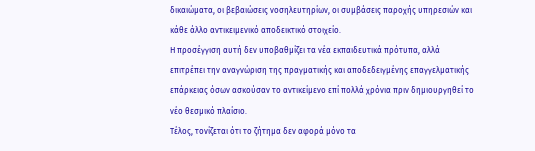δικαιώματα, οι βεβαιώσεις νοσηλευτηρίων, οι συμβάσεις παροχής υπηρεσιών και κάθε άλλο αντικειμενικό αποδεικτικό στοιχείο.
Η προσέγγιση αυτή δεν υποβαθμίζει τα νέα εκπαιδευτικά πρότυπα, αλλά επιτρέπει την αναγνώριση της πραγματικής και αποδεδειγμένης επαγγελματικής επάρκειας όσων ασκούσαν το αντικείμενο επί πολλά χρόνια πριν δημιουργηθεί το νέο θεσμικό πλαίσιο.
Τέλος, τονίζεται ότι το ζήτημα δεν αφορά μόνο τα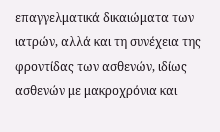επαγγελματικά δικαιώματα των ιατρών, αλλά και τη συνέχεια της φροντίδας των ασθενών, ιδίως ασθενών με μακροχρόνια και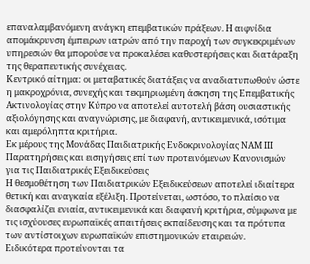επαναλαμβανόμενη ανάγκη επεμβατικών πράξεων. Η αιφνίδια απομάκρυνση έμπειρων ιατρών από την παροχή των συγκεκριμένων υπηρεσιών θα μπορούσε να προκαλέσει καθυστερήσεις και διατάραξη της θεραπευτικής συνέχειας.
Κεντρικό αίτημα: οι μεταβατικές διατάξεις να αναδιατυπωθούν ώστε η μακροχρόνια, συνεχής και τεκμηριωμένη άσκηση της Επεμβατικής Ακτινολογίας στην Κύπρο να αποτελεί αυτοτελή βάση ουσιαστικής αξιολόγησης και αναγνώρισης, με διαφανή, αντικειμενικά, ισότιμα και αμερόληπτα κριτήρια.
Εκ μέρους της Μονάδας Παιδιατρικής Ενδοκρινολογίας ΝΑΜ ΙΙΙ
Παρατηρήσεις και εισηγήσεις επί των προτεινόμενων Κανονισμών για τις Παιδιατρικές Εξειδικεύσεις
Η θεσμοθέτηση των Παιδιατρικών Εξειδικεύσεων αποτελεί ιδιαίτερα θετική και αναγκαία εξέλιξη. Προτείνεται, ωστόσο, το πλαίσιο να διασφαλίζει ενιαία, αντικειμενικά και διαφανή κριτήρια, σύμφωνα με τις ισχύουσες ευρωπαϊκές απαιτήσεις εκπαίδευσης και τα πρότυπα των αντίστοιχων ευρωπαϊκών επιστημονικών εταιρειών.
Ειδικότερα προτείνονται τα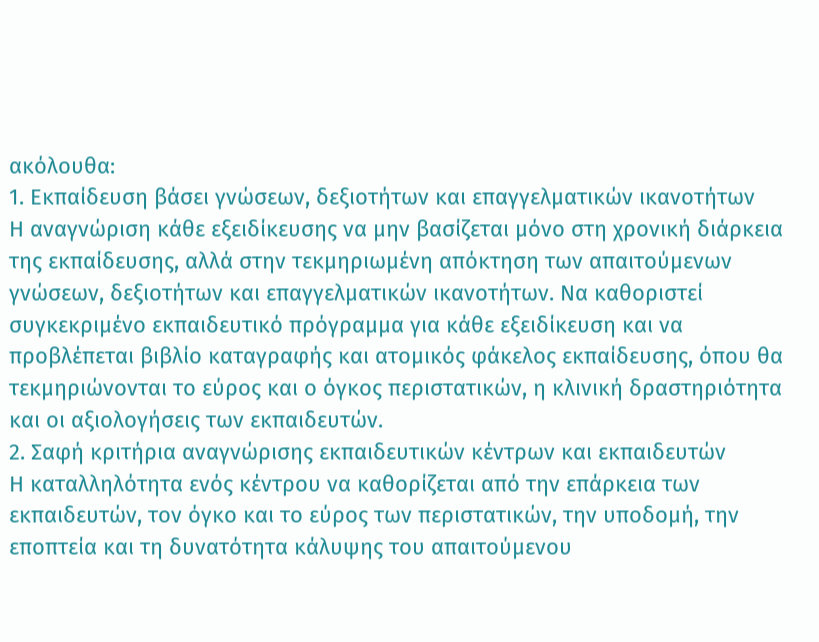ακόλουθα:
1. Εκπαίδευση βάσει γνώσεων, δεξιοτήτων και επαγγελματικών ικανοτήτων
Η αναγνώριση κάθε εξειδίκευσης να μην βασίζεται μόνο στη χρονική διάρκεια της εκπαίδευσης, αλλά στην τεκμηριωμένη απόκτηση των απαιτούμενων γνώσεων, δεξιοτήτων και επαγγελματικών ικανοτήτων. Να καθοριστεί συγκεκριμένο εκπαιδευτικό πρόγραμμα για κάθε εξειδίκευση και να προβλέπεται βιβλίο καταγραφής και ατομικός φάκελος εκπαίδευσης, όπου θα τεκμηριώνονται το εύρος και ο όγκος περιστατικών, η κλινική δραστηριότητα και οι αξιολογήσεις των εκπαιδευτών.
2. Σαφή κριτήρια αναγνώρισης εκπαιδευτικών κέντρων και εκπαιδευτών
Η καταλληλότητα ενός κέντρου να καθορίζεται από την επάρκεια των εκπαιδευτών, τον όγκο και το εύρος των περιστατικών, την υποδομή, την εποπτεία και τη δυνατότητα κάλυψης του απαιτούμενου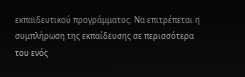εκπαιδευτικού προγράμματος. Να επιτρέπεται η συμπλήρωση της εκπαίδευσης σε περισσότερα του ενός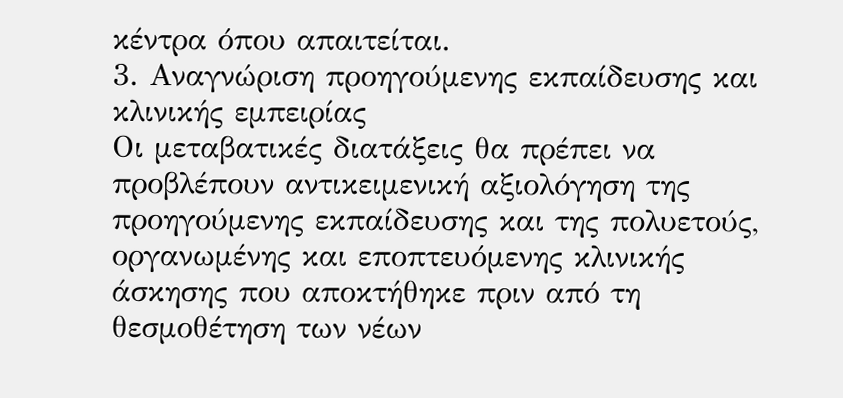κέντρα όπου απαιτείται.
3. Αναγνώριση προηγούμενης εκπαίδευσης και κλινικής εμπειρίας
Οι μεταβατικές διατάξεις θα πρέπει να προβλέπουν αντικειμενική αξιολόγηση της προηγούμενης εκπαίδευσης και της πολυετούς, οργανωμένης και εποπτευόμενης κλινικής άσκησης που αποκτήθηκε πριν από τη θεσμοθέτηση των νέων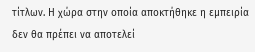τίτλων. Η χώρα στην οποία αποκτήθηκε η εμπειρία δεν θα πρέπει να αποτελεί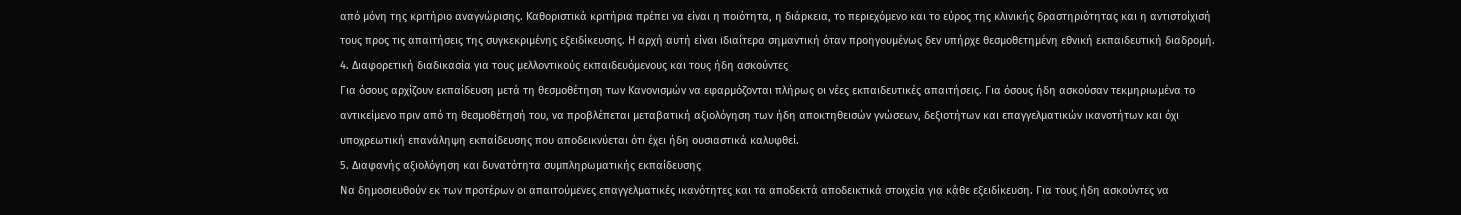από μόνη της κριτήριο αναγνώρισης. Καθοριστικά κριτήρια πρέπει να είναι η ποιότητα, η διάρκεια, το περιεχόμενο και το εύρος της κλινικής δραστηριότητας και η αντιστοίχισή τους προς τις απαιτήσεις της συγκεκριμένης εξειδίκευσης. Η αρχή αυτή είναι ιδιαίτερα σημαντική όταν προηγουμένως δεν υπήρχε θεσμοθετημένη εθνική εκπαιδευτική διαδρομή.
4. Διαφορετική διαδικασία για τους μελλοντικούς εκπαιδευόμενους και τους ήδη ασκούντες
Για όσους αρχίζουν εκπαίδευση μετά τη θεσμοθέτηση των Κανονισμών να εφαρμόζονται πλήρως οι νέες εκπαιδευτικές απαιτήσεις. Για όσους ήδη ασκούσαν τεκμηριωμένα το αντικείμενο πριν από τη θεσμοθέτησή του, να προβλέπεται μεταβατική αξιολόγηση των ήδη αποκτηθεισών γνώσεων, δεξιοτήτων και επαγγελματικών ικανοτήτων και όχι υποχρεωτική επανάληψη εκπαίδευσης που αποδεικνύεται ότι έχει ήδη ουσιαστικά καλυφθεί.
5. Διαφανής αξιολόγηση και δυνατότητα συμπληρωματικής εκπαίδευσης
Να δημοσιευθούν εκ των προτέρων οι απαιτούμενες επαγγελματικές ικανότητες και τα αποδεκτά αποδεικτικά στοιχεία για κάθε εξειδίκευση. Για τους ήδη ασκούντες να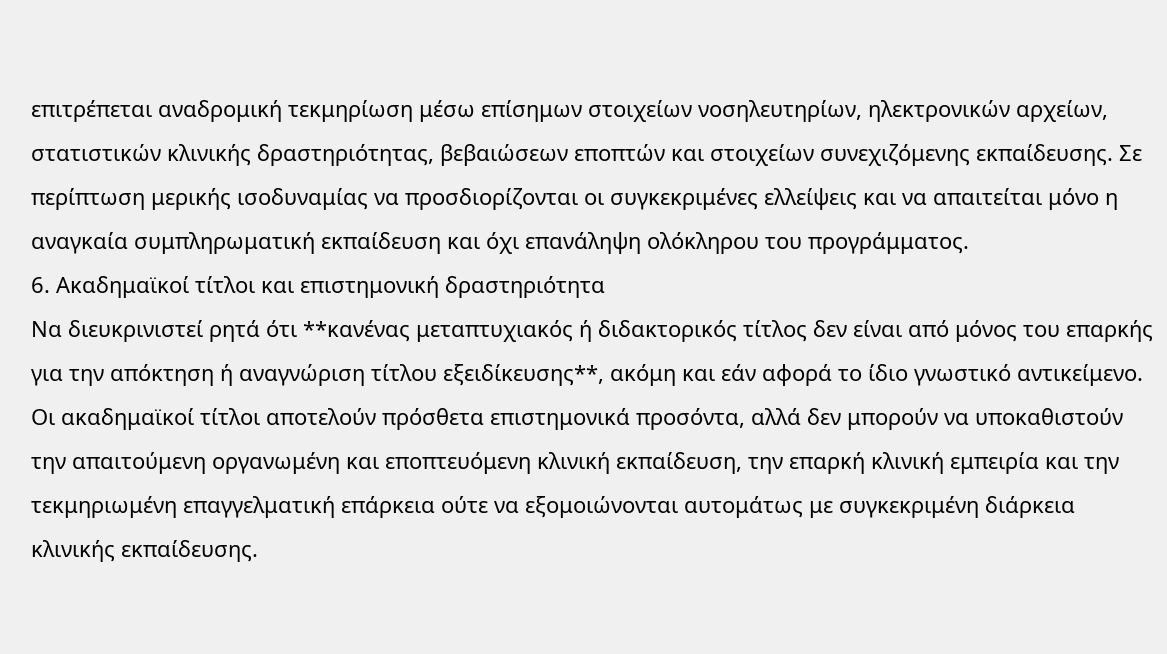επιτρέπεται αναδρομική τεκμηρίωση μέσω επίσημων στοιχείων νοσηλευτηρίων, ηλεκτρονικών αρχείων, στατιστικών κλινικής δραστηριότητας, βεβαιώσεων εποπτών και στοιχείων συνεχιζόμενης εκπαίδευσης. Σε περίπτωση μερικής ισοδυναμίας να προσδιορίζονται οι συγκεκριμένες ελλείψεις και να απαιτείται μόνο η αναγκαία συμπληρωματική εκπαίδευση και όχι επανάληψη ολόκληρου του προγράμματος.
6. Ακαδημαϊκοί τίτλοι και επιστημονική δραστηριότητα
Να διευκρινιστεί ρητά ότι **κανένας μεταπτυχιακός ή διδακτορικός τίτλος δεν είναι από μόνος του επαρκής για την απόκτηση ή αναγνώριση τίτλου εξειδίκευσης**, ακόμη και εάν αφορά το ίδιο γνωστικό αντικείμενο. Οι ακαδημαϊκοί τίτλοι αποτελούν πρόσθετα επιστημονικά προσόντα, αλλά δεν μπορούν να υποκαθιστούν την απαιτούμενη οργανωμένη και εποπτευόμενη κλινική εκπαίδευση, την επαρκή κλινική εμπειρία και την τεκμηριωμένη επαγγελματική επάρκεια ούτε να εξομοιώνονται αυτομάτως με συγκεκριμένη διάρκεια κλινικής εκπαίδευσης.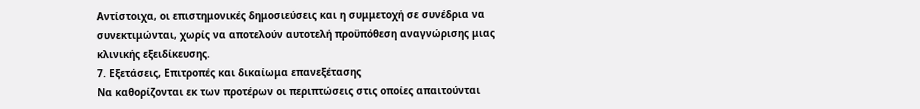Αντίστοιχα, οι επιστημονικές δημοσιεύσεις και η συμμετοχή σε συνέδρια να συνεκτιμώνται, χωρίς να αποτελούν αυτοτελή προϋπόθεση αναγνώρισης μιας κλινικής εξειδίκευσης.
7. Εξετάσεις, Επιτροπές και δικαίωμα επανεξέτασης
Να καθορίζονται εκ των προτέρων οι περιπτώσεις στις οποίες απαιτούνται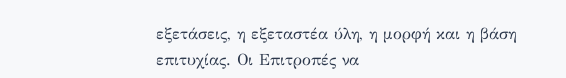εξετάσεις, η εξεταστέα ύλη, η μορφή και η βάση επιτυχίας. Οι Επιτροπές να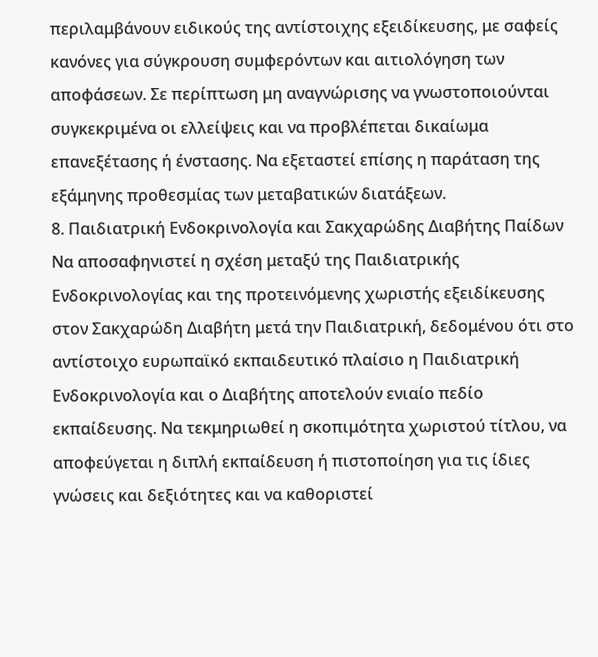περιλαμβάνουν ειδικούς της αντίστοιχης εξειδίκευσης, με σαφείς κανόνες για σύγκρουση συμφερόντων και αιτιολόγηση των αποφάσεων. Σε περίπτωση μη αναγνώρισης να γνωστοποιούνται συγκεκριμένα οι ελλείψεις και να προβλέπεται δικαίωμα επανεξέτασης ή ένστασης. Να εξεταστεί επίσης η παράταση της εξάμηνης προθεσμίας των μεταβατικών διατάξεων.
8. Παιδιατρική Ενδοκρινολογία και Σακχαρώδης Διαβήτης Παίδων
Να αποσαφηνιστεί η σχέση μεταξύ της Παιδιατρικής Ενδοκρινολογίας και της προτεινόμενης χωριστής εξειδίκευσης στον Σακχαρώδη Διαβήτη μετά την Παιδιατρική, δεδομένου ότι στο αντίστοιχο ευρωπαϊκό εκπαιδευτικό πλαίσιο η Παιδιατρική Ενδοκρινολογία και ο Διαβήτης αποτελούν ενιαίο πεδίο εκπαίδευσης. Να τεκμηριωθεί η σκοπιμότητα χωριστού τίτλου, να αποφεύγεται η διπλή εκπαίδευση ή πιστοποίηση για τις ίδιες γνώσεις και δεξιότητες και να καθοριστεί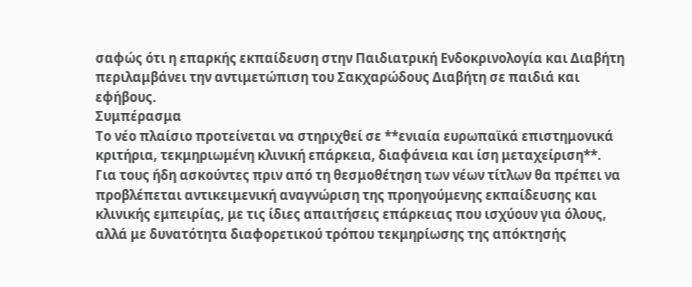σαφώς ότι η επαρκής εκπαίδευση στην Παιδιατρική Ενδοκρινολογία και Διαβήτη περιλαμβάνει την αντιμετώπιση του Σακχαρώδους Διαβήτη σε παιδιά και εφήβους.
Συμπέρασμα
Το νέο πλαίσιο προτείνεται να στηριχθεί σε **ενιαία ευρωπαϊκά επιστημονικά κριτήρια, τεκμηριωμένη κλινική επάρκεια, διαφάνεια και ίση μεταχείριση**.
Για τους ήδη ασκούντες πριν από τη θεσμοθέτηση των νέων τίτλων θα πρέπει να προβλέπεται αντικειμενική αναγνώριση της προηγούμενης εκπαίδευσης και κλινικής εμπειρίας, με τις ίδιες απαιτήσεις επάρκειας που ισχύουν για όλους, αλλά με δυνατότητα διαφορετικού τρόπου τεκμηρίωσης της απόκτησής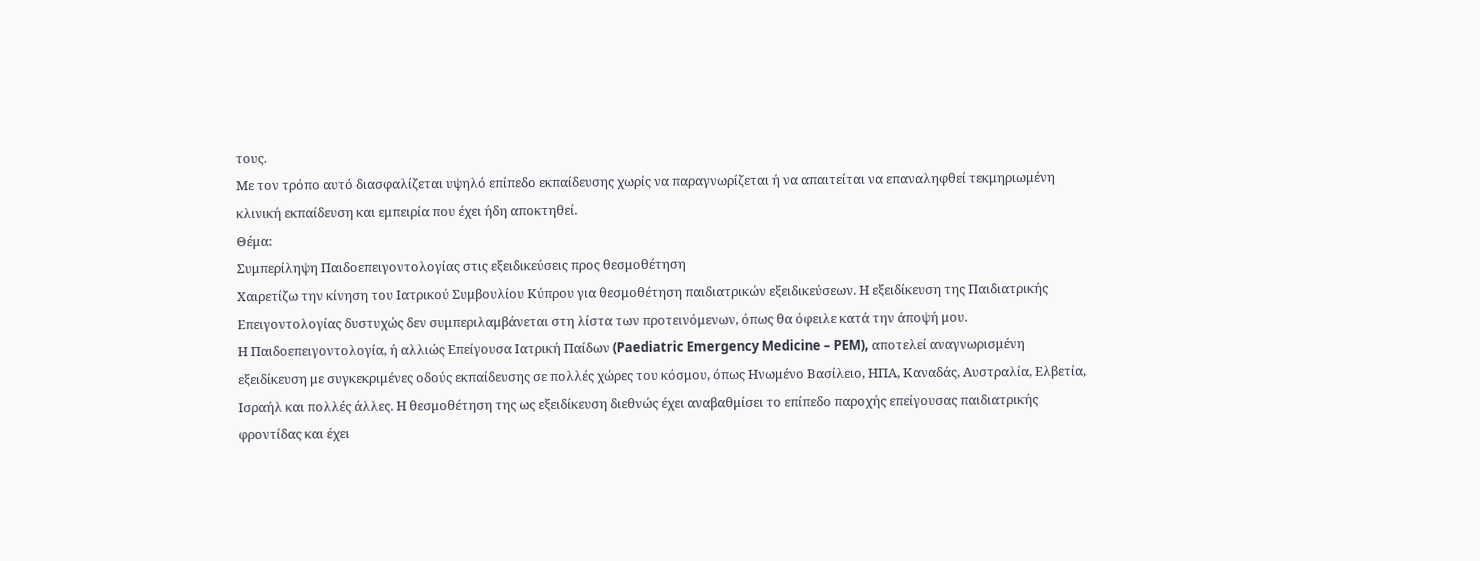τους.
Με τον τρόπο αυτό διασφαλίζεται υψηλό επίπεδο εκπαίδευσης χωρίς να παραγνωρίζεται ή να απαιτείται να επαναληφθεί τεκμηριωμένη κλινική εκπαίδευση και εμπειρία που έχει ήδη αποκτηθεί.
Θέμα:
Συμπερίληψη Παιδοεπειγοντολογίας στις εξειδικεύσεις προς θεσμοθέτηση
Χαιρετίζω την κίνηση του Ιατρικού Συμβουλίου Κύπρου για θεσμοθέτηση παιδιατρικών εξειδικεύσεων. Η εξειδίκευση της Παιδιατρικής Επειγοντολογίας δυστυχώς δεν συμπεριλαμβάνεται στη λίστα των προτεινόμενων, όπως θα όφειλε κατά την άποψή μου.
Η Παιδοεπειγοντολογία, ή αλλιώς Επείγουσα Ιατρική Παίδων (Paediatric Emergency Medicine – PEM), αποτελεί αναγνωρισμένη εξειδίκευση με συγκεκριμένες οδούς εκπαίδευσης σε πολλές χώρες του κόσμου, όπως Ηνωμένο Βασίλειο, ΗΠΑ, Καναδάς, Αυστραλία, Ελβετία, Ισραήλ και πολλές άλλες. Η θεσμοθέτηση της ως εξειδίκευση διεθνώς έχει αναβαθμίσει το επίπεδο παροχής επείγουσας παιδιατρικής φροντίδας και έχει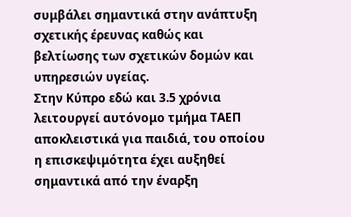συμβάλει σημαντικά στην ανάπτυξη σχετικής έρευνας καθώς και βελτίωσης των σχετικών δομών και υπηρεσιών υγείας.
Στην Κύπρο εδώ και 3.5 χρόνια λειτουργεί αυτόνομο τμήμα ΤΑΕΠ αποκλειστικά για παιδιά, του οποίου η επισκεψιμότητα έχει αυξηθεί σημαντικά από την έναρξη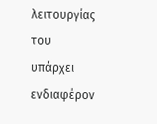λειτουργίας του υπάρχει ενδιαφέρον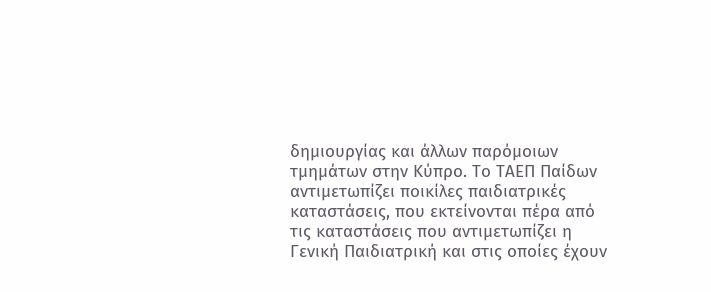δημιουργίας και άλλων παρόμοιων τμημάτων στην Κύπρο. Το ΤΑΕΠ Παίδων αντιμετωπίζει ποικίλες παιδιατρικές καταστάσεις, που εκτείνονται πέρα από τις καταστάσεις που αντιμετωπίζει η Γενική Παιδιατρική και στις οποίες έχουν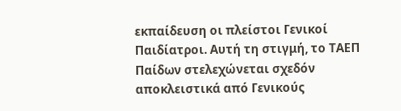εκπαίδευση οι πλείστοι Γενικοί Παιδίατροι. Αυτή τη στιγμή, το ΤΑΕΠ Παίδων στελεχώνεται σχεδόν αποκλειστικά από Γενικούς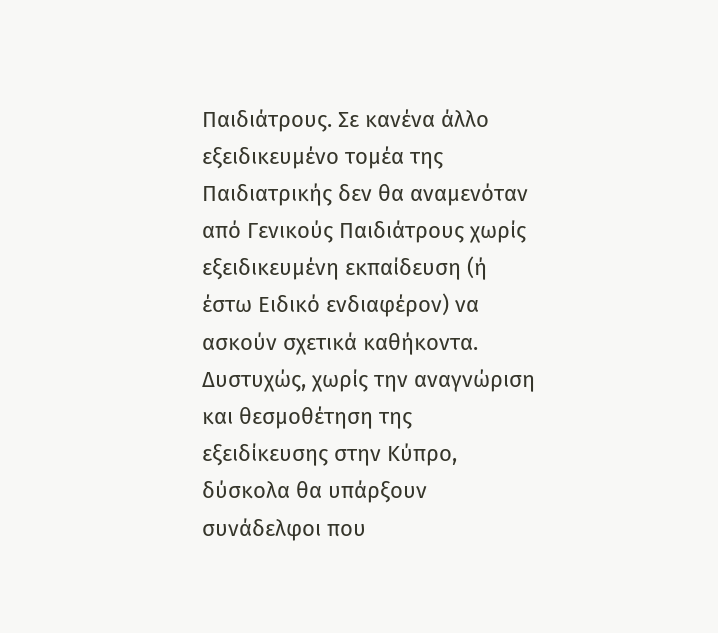Παιδιάτρους. Σε κανένα άλλο εξειδικευμένο τομέα της Παιδιατρικής δεν θα αναμενόταν από Γενικούς Παιδιάτρους χωρίς εξειδικευμένη εκπαίδευση (ή έστω Ειδικό ενδιαφέρον) να ασκούν σχετικά καθήκοντα. Δυστυχώς, χωρίς την αναγνώριση και θεσμοθέτηση της εξειδίκευσης στην Κύπρο, δύσκολα θα υπάρξουν συνάδελφοι που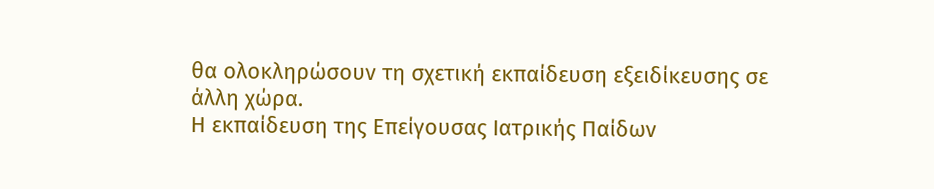θα ολοκληρώσουν τη σχετική εκπαίδευση εξειδίκευσης σε άλλη χώρα.
Η εκπαίδευση της Επείγουσας Ιατρικής Παίδων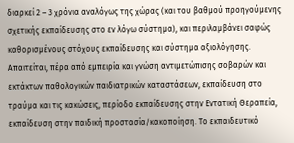διαρκεί 2 – 3 χρόνια αναλόγως της χώρας (και του βαθμού προηγούμενης σχετικής εκπαίδευσης στο εν λόγω σύστημα), και περιλαμβάνει σαφώς καθορισμένους στόχους εκπαίδευσης και σύστημα αξιολόγησης. Απαιτείται, πέρα από εμπειρία και γνώση αντιμετώπισης σοβαρών και εκτάκτων παθολογικών παιδιατρικών καταστάσεων, εκπαίδευση στο τραύμα και τις κακώσεις, περίοδο εκπαίδευσης στην Εντατική Θεραπεία, εκπαίδευση στην παιδική προστασία/κακοποίηση. Το εκπαιδευτικό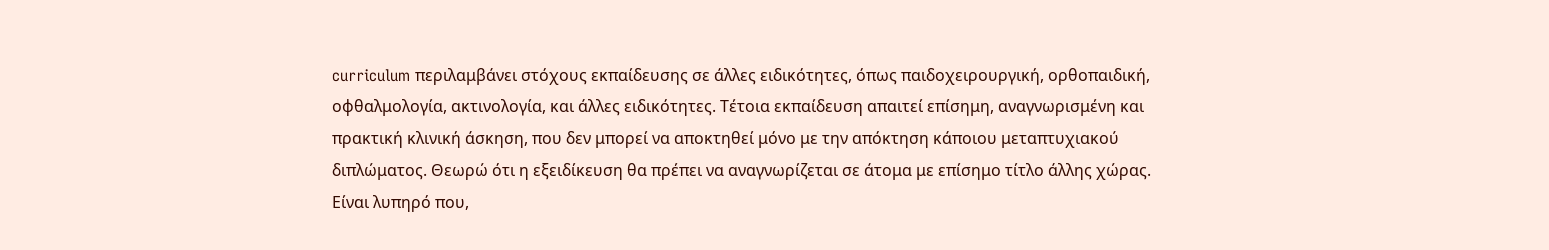curriculum περιλαμβάνει στόχους εκπαίδευσης σε άλλες ειδικότητες, όπως παιδοχειρουργική, ορθοπαιδική, οφθαλμολογία, ακτινολογία, και άλλες ειδικότητες. Τέτοια εκπαίδευση απαιτεί επίσημη, αναγνωρισμένη και πρακτική κλινική άσκηση, που δεν μπορεί να αποκτηθεί μόνο με την απόκτηση κάποιου μεταπτυχιακού διπλώματος. Θεωρώ ότι η εξειδίκευση θα πρέπει να αναγνωρίζεται σε άτομα με επίσημο τίτλο άλλης χώρας.
Είναι λυπηρό που,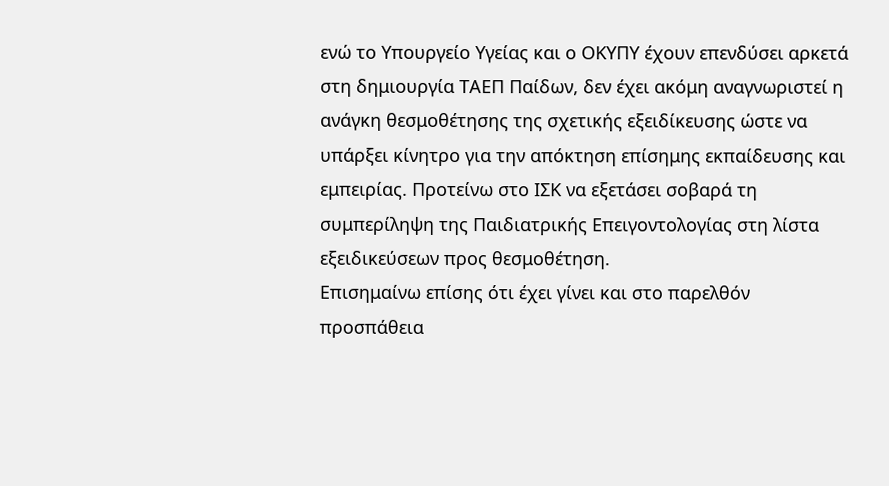ενώ το Υπουργείο Υγείας και ο ΟΚΥΠΥ έχουν επενδύσει αρκετά στη δημιουργία ΤΑΕΠ Παίδων, δεν έχει ακόμη αναγνωριστεί η ανάγκη θεσμοθέτησης της σχετικής εξειδίκευσης ώστε να υπάρξει κίνητρο για την απόκτηση επίσημης εκπαίδευσης και εμπειρίας. Προτείνω στο ΙΣΚ να εξετάσει σοβαρά τη συμπερίληψη της Παιδιατρικής Επειγοντολογίας στη λίστα εξειδικεύσεων προς θεσμοθέτηση.
Επισημαίνω επίσης ότι έχει γίνει και στο παρελθόν προσπάθεια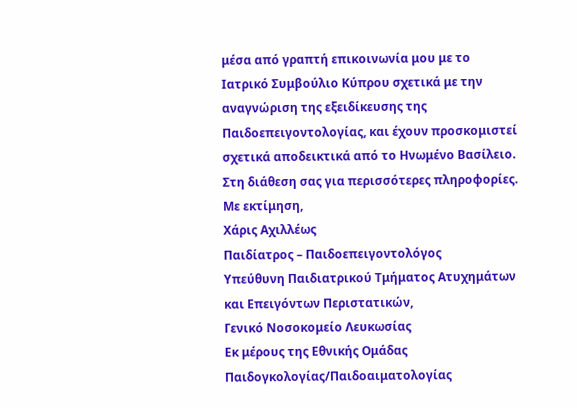μέσα από γραπτή επικοινωνία μου με το Ιατρικό Συμβούλιο Κύπρου σχετικά με την αναγνώριση της εξειδίκευσης της Παιδοεπειγοντολογίας, και έχουν προσκομιστεί σχετικά αποδεικτικά από το Ηνωμένο Βασίλειο.
Στη διάθεση σας για περισσότερες πληροφορίες.
Με εκτίμηση,
Χάρις Αχιλλέως
Παιδίατρος – Παιδοεπειγοντολόγος
Υπεύθυνη Παιδιατρικού Τμήματος Ατυχημάτων και Επειγόντων Περιστατικών,
Γενικό Νοσοκομείο Λευκωσίας
Εκ μέρους της Εθνικής Ομάδας Παιδογκολογίας/Παιδοαιματολογίας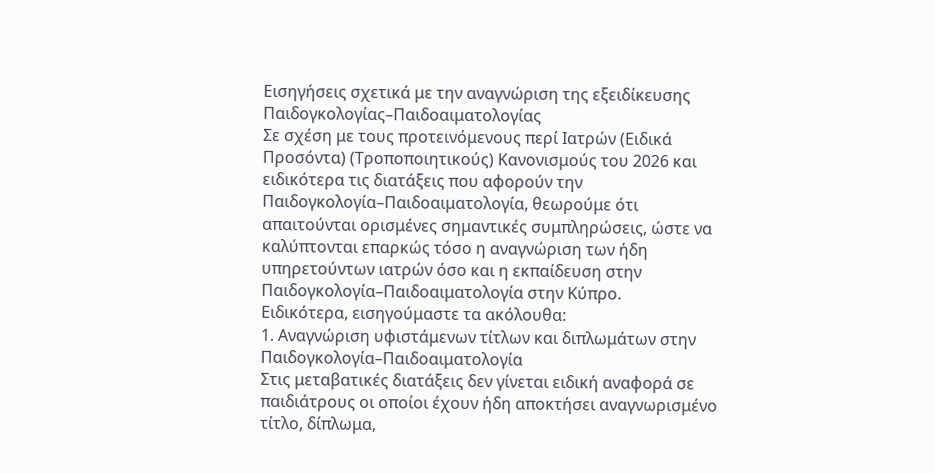Εισηγήσεις σχετικά με την αναγνώριση της εξειδίκευσης Παιδογκολογίας–Παιδοαιματολογίας
Σε σχέση με τους προτεινόμενους περί Ιατρών (Ειδικά Προσόντα) (Τροποποιητικούς) Κανονισμούς του 2026 και ειδικότερα τις διατάξεις που αφορούν την Παιδογκολογία–Παιδοαιματολογία, θεωρούμε ότι απαιτούνται ορισμένες σημαντικές συμπληρώσεις, ώστε να καλύπτονται επαρκώς τόσο η αναγνώριση των ήδη υπηρετούντων ιατρών όσο και η εκπαίδευση στην Παιδογκολογία–Παιδοαιματολογία στην Κύπρο.
Ειδικότερα, εισηγούμαστε τα ακόλουθα:
1. Αναγνώριση υφιστάμενων τίτλων και διπλωμάτων στην Παιδογκολογία–Παιδοαιματολογία
Στις μεταβατικές διατάξεις δεν γίνεται ειδική αναφορά σε παιδιάτρους οι οποίοι έχουν ήδη αποκτήσει αναγνωρισμένο τίτλο, δίπλωμα,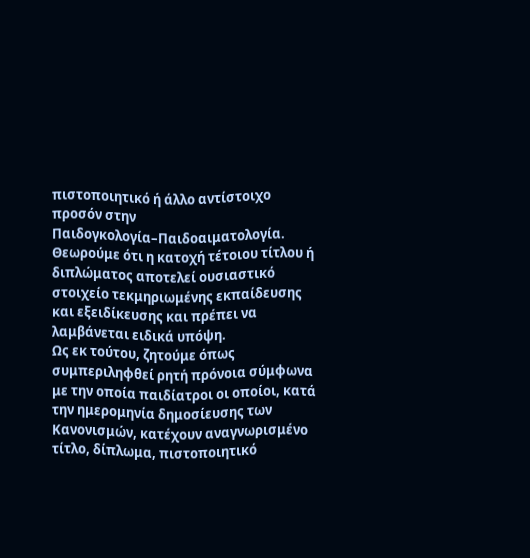πιστοποιητικό ή άλλο αντίστοιχο προσόν στην Παιδογκολογία–Παιδοαιματολογία.
Θεωρούμε ότι η κατοχή τέτοιου τίτλου ή διπλώματος αποτελεί ουσιαστικό στοιχείο τεκμηριωμένης εκπαίδευσης και εξειδίκευσης και πρέπει να λαμβάνεται ειδικά υπόψη.
Ως εκ τούτου, ζητούμε όπως συμπεριληφθεί ρητή πρόνοια σύμφωνα με την οποία παιδίατροι οι οποίοι, κατά την ημερομηνία δημοσίευσης των Κανονισμών, κατέχουν αναγνωρισμένο τίτλο, δίπλωμα, πιστοποιητικό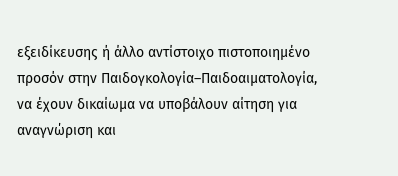εξειδίκευσης ή άλλο αντίστοιχο πιστοποιημένο προσόν στην Παιδογκολογία–Παιδοαιματολογία, να έχουν δικαίωμα να υποβάλουν αίτηση για αναγνώριση και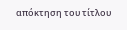απόκτηση του τίτλου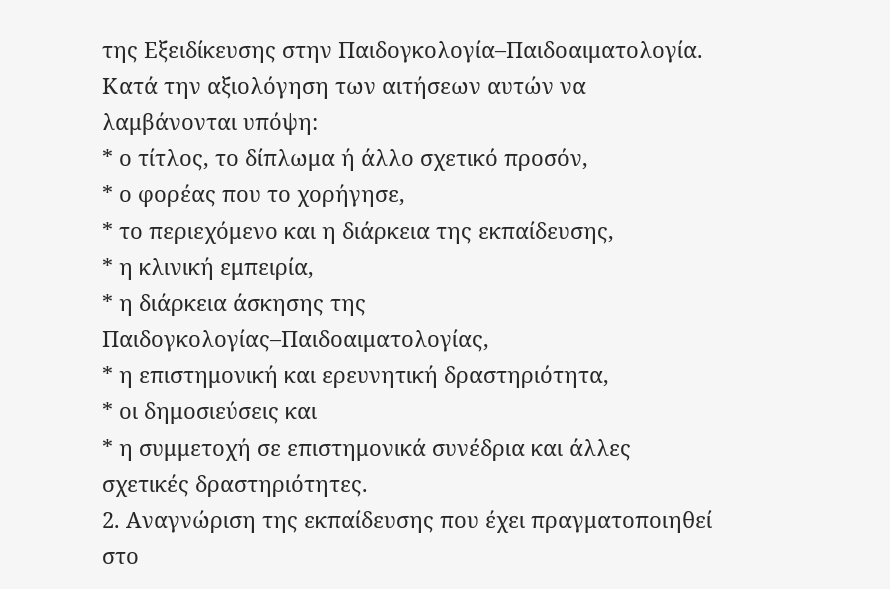της Εξειδίκευσης στην Παιδογκολογία–Παιδοαιματολογία.
Κατά την αξιολόγηση των αιτήσεων αυτών να λαμβάνονται υπόψη:
* ο τίτλος, το δίπλωμα ή άλλο σχετικό προσόν,
* ο φορέας που το χορήγησε,
* το περιεχόμενο και η διάρκεια της εκπαίδευσης,
* η κλινική εμπειρία,
* η διάρκεια άσκησης της Παιδογκολογίας–Παιδοαιματολογίας,
* η επιστημονική και ερευνητική δραστηριότητα,
* οι δημοσιεύσεις και
* η συμμετοχή σε επιστημονικά συνέδρια και άλλες σχετικές δραστηριότητες.
2. Αναγνώριση της εκπαίδευσης που έχει πραγματοποιηθεί στο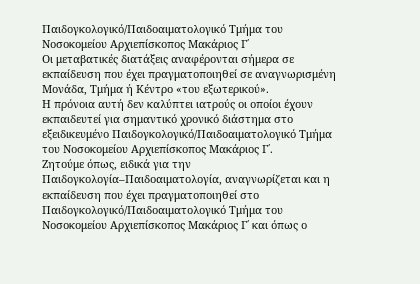Παιδογκολογικό/Παιδοαιματολογικό Τμήμα του Νοσοκομείου Αρχιεπίσκοπος Μακάριος Γ΄
Οι μεταβατικές διατάξεις αναφέρονται σήμερα σε εκπαίδευση που έχει πραγματοποιηθεί σε αναγνωρισμένη Μονάδα, Τμήμα ή Κέντρο «του εξωτερικού».
Η πρόνοια αυτή δεν καλύπτει ιατρούς οι οποίοι έχουν εκπαιδευτεί για σημαντικό χρονικό διάστημα στο εξειδικευμένο Παιδογκολογικό/Παιδοαιματολογικό Τμήμα του Νοσοκομείου Αρχιεπίσκοπος Μακάριος Γ΄.
Ζητούμε όπως, ειδικά για την Παιδογκολογία–Παιδοαιματολογία, αναγνωρίζεται και η εκπαίδευση που έχει πραγματοποιηθεί στο Παιδογκολογικό/Παιδοαιματολογικό Τμήμα του Νοσοκομείου Αρχιεπίσκοπος Μακάριος Γ΄ και όπως ο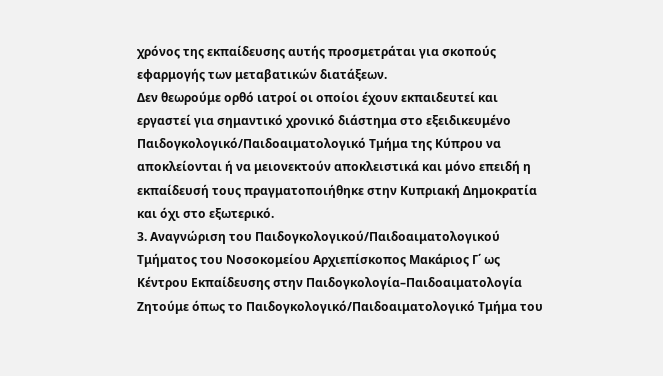χρόνος της εκπαίδευσης αυτής προσμετράται για σκοπούς εφαρμογής των μεταβατικών διατάξεων.
Δεν θεωρούμε ορθό ιατροί οι οποίοι έχουν εκπαιδευτεί και εργαστεί για σημαντικό χρονικό διάστημα στο εξειδικευμένο Παιδογκολογικό/Παιδοαιματολογικό Τμήμα της Κύπρου να αποκλείονται ή να μειονεκτούν αποκλειστικά και μόνο επειδή η εκπαίδευσή τους πραγματοποιήθηκε στην Κυπριακή Δημοκρατία και όχι στο εξωτερικό.
3. Αναγνώριση του Παιδογκολογικού/Παιδοαιματολογικού Τμήματος του Νοσοκομείου Αρχιεπίσκοπος Μακάριος Γ΄ ως Κέντρου Εκπαίδευσης στην Παιδογκολογία–Παιδοαιματολογία
Ζητούμε όπως το Παιδογκολογικό/Παιδοαιματολογικό Τμήμα του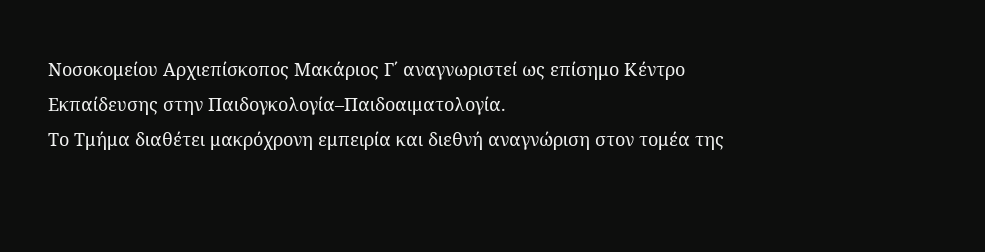Νοσοκομείου Αρχιεπίσκοπος Μακάριος Γ΄ αναγνωριστεί ως επίσημο Κέντρο Εκπαίδευσης στην Παιδογκολογία–Παιδοαιματολογία.
Το Τμήμα διαθέτει μακρόχρονη εμπειρία και διεθνή αναγνώριση στον τομέα της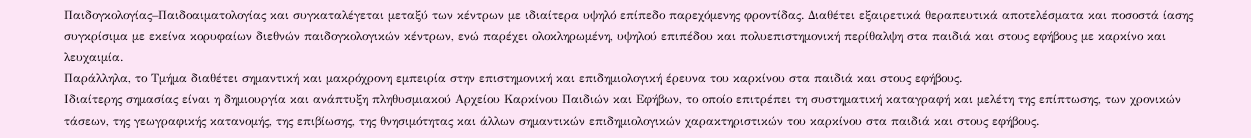Παιδογκολογίας–Παιδοαιματολογίας και συγκαταλέγεται μεταξύ των κέντρων με ιδιαίτερα υψηλό επίπεδο παρεχόμενης φροντίδας. Διαθέτει εξαιρετικά θεραπευτικά αποτελέσματα και ποσοστά ίασης συγκρίσιμα με εκείνα κορυφαίων διεθνών παιδογκολογικών κέντρων, ενώ παρέχει ολοκληρωμένη, υψηλού επιπέδου και πολυεπιστημονική περίθαλψη στα παιδιά και στους εφήβους με καρκίνο και λευχαιμία.
Παράλληλα, το Τμήμα διαθέτει σημαντική και μακρόχρονη εμπειρία στην επιστημονική και επιδημιολογική έρευνα του καρκίνου στα παιδιά και στους εφήβους.
Ιδιαίτερης σημασίας είναι η δημιουργία και ανάπτυξη πληθυσμιακού Αρχείου Καρκίνου Παιδιών και Εφήβων, το οποίο επιτρέπει τη συστηματική καταγραφή και μελέτη της επίπτωσης, των χρονικών τάσεων, της γεωγραφικής κατανομής, της επιβίωσης, της θνησιμότητας και άλλων σημαντικών επιδημιολογικών χαρακτηριστικών του καρκίνου στα παιδιά και στους εφήβους.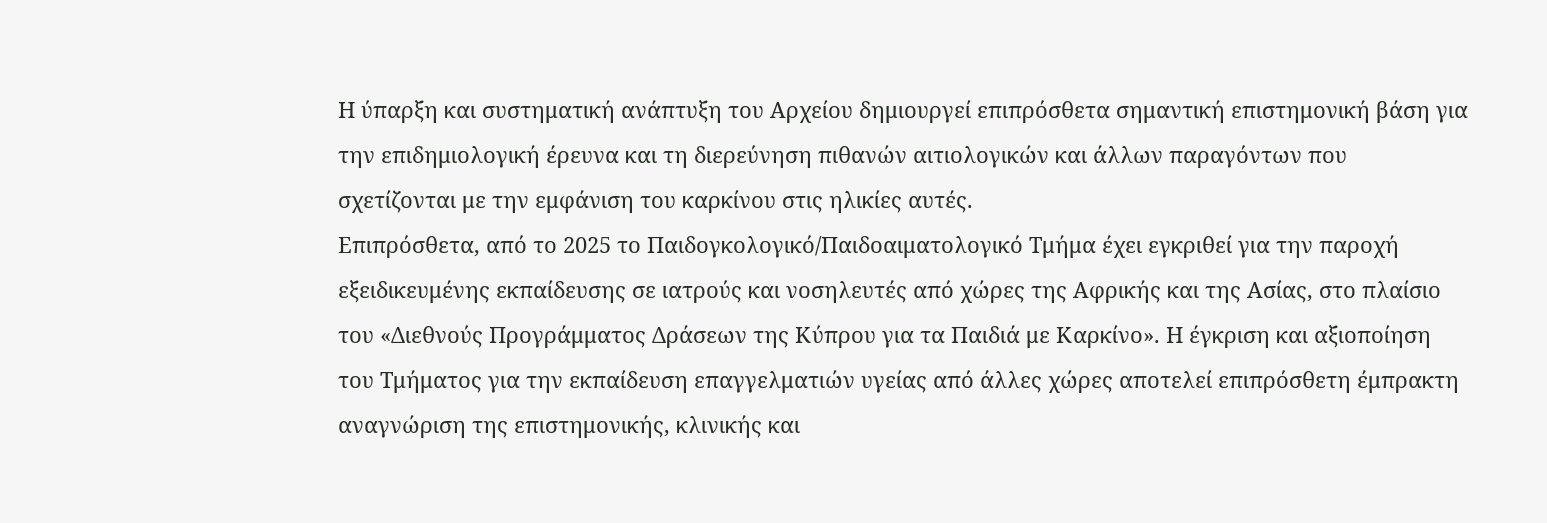Η ύπαρξη και συστηματική ανάπτυξη του Αρχείου δημιουργεί επιπρόσθετα σημαντική επιστημονική βάση για την επιδημιολογική έρευνα και τη διερεύνηση πιθανών αιτιολογικών και άλλων παραγόντων που σχετίζονται με την εμφάνιση του καρκίνου στις ηλικίες αυτές.
Επιπρόσθετα, από το 2025 το Παιδογκολογικό/Παιδοαιματολογικό Τμήμα έχει εγκριθεί για την παροχή εξειδικευμένης εκπαίδευσης σε ιατρούς και νοσηλευτές από χώρες της Αφρικής και της Ασίας, στο πλαίσιο του «Διεθνούς Προγράμματος Δράσεων της Κύπρου για τα Παιδιά με Καρκίνο». Η έγκριση και αξιοποίηση του Τμήματος για την εκπαίδευση επαγγελματιών υγείας από άλλες χώρες αποτελεί επιπρόσθετη έμπρακτη αναγνώριση της επιστημονικής, κλινικής και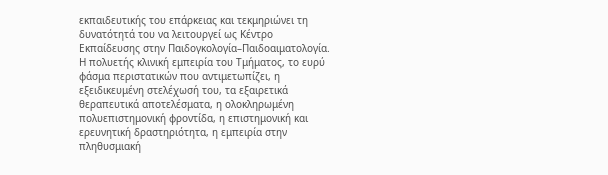εκπαιδευτικής του επάρκειας και τεκμηριώνει τη δυνατότητά του να λειτουργεί ως Κέντρο Εκπαίδευσης στην Παιδογκολογία–Παιδοαιματολογία.
Η πολυετής κλινική εμπειρία του Τμήματος, το ευρύ φάσμα περιστατικών που αντιμετωπίζει, η εξειδικευμένη στελέχωσή του, τα εξαιρετικά θεραπευτικά αποτελέσματα, η ολοκληρωμένη πολυεπιστημονική φροντίδα, η επιστημονική και ερευνητική δραστηριότητα, η εμπειρία στην πληθυσμιακή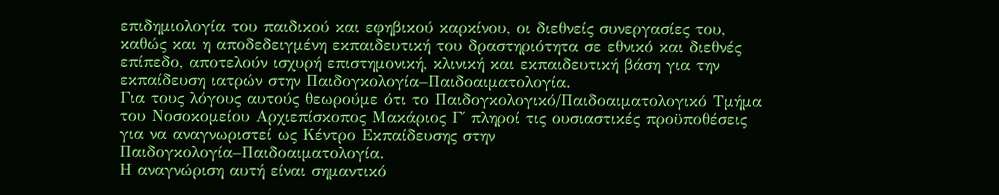επιδημιολογία του παιδικού και εφηβικού καρκίνου, οι διεθνείς συνεργασίες του, καθώς και η αποδεδειγμένη εκπαιδευτική του δραστηριότητα σε εθνικό και διεθνές επίπεδο, αποτελούν ισχυρή επιστημονική, κλινική και εκπαιδευτική βάση για την εκπαίδευση ιατρών στην Παιδογκολογία–Παιδοαιματολογία.
Για τους λόγους αυτούς θεωρούμε ότι το Παιδογκολογικό/Παιδοαιματολογικό Τμήμα του Νοσοκομείου Αρχιεπίσκοπος Μακάριος Γ΄ πληροί τις ουσιαστικές προϋποθέσεις για να αναγνωριστεί ως Κέντρο Εκπαίδευσης στην Παιδογκολογία–Παιδοαιματολογία.
Η αναγνώριση αυτή είναι σημαντικό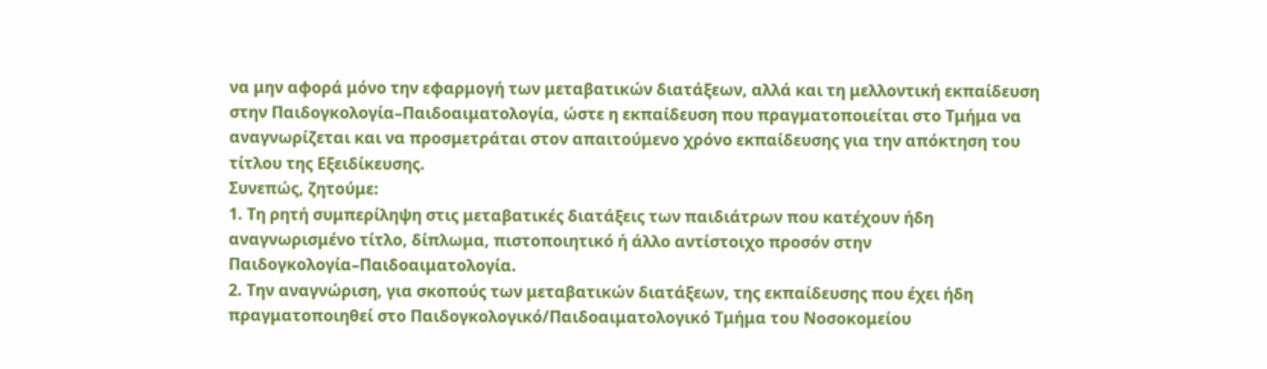να μην αφορά μόνο την εφαρμογή των μεταβατικών διατάξεων, αλλά και τη μελλοντική εκπαίδευση στην Παιδογκολογία–Παιδοαιματολογία, ώστε η εκπαίδευση που πραγματοποιείται στο Τμήμα να αναγνωρίζεται και να προσμετράται στον απαιτούμενο χρόνο εκπαίδευσης για την απόκτηση του τίτλου της Εξειδίκευσης.
Συνεπώς, ζητούμε:
1. Τη ρητή συμπερίληψη στις μεταβατικές διατάξεις των παιδιάτρων που κατέχουν ήδη αναγνωρισμένο τίτλο, δίπλωμα, πιστοποιητικό ή άλλο αντίστοιχο προσόν στην Παιδογκολογία–Παιδοαιματολογία.
2. Την αναγνώριση, για σκοπούς των μεταβατικών διατάξεων, της εκπαίδευσης που έχει ήδη πραγματοποιηθεί στο Παιδογκολογικό/Παιδοαιματολογικό Τμήμα του Νοσοκομείου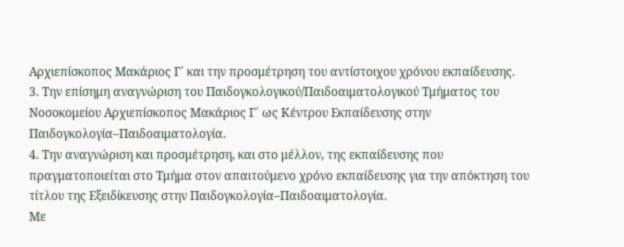Αρχιεπίσκοπος Μακάριος Γ΄ και την προσμέτρηση του αντίστοιχου χρόνου εκπαίδευσης.
3. Την επίσημη αναγνώριση του Παιδογκολογικού/Παιδοαιματολογικού Τμήματος του Νοσοκομείου Αρχιεπίσκοπος Μακάριος Γ΄ ως Κέντρου Εκπαίδευσης στην Παιδογκολογία–Παιδοαιματολογία.
4. Την αναγνώριση και προσμέτρηση, και στο μέλλον, της εκπαίδευσης που πραγματοποιείται στο Τμήμα στον απαιτούμενο χρόνο εκπαίδευσης για την απόκτηση του τίτλου της Εξειδίκευσης στην Παιδογκολογία–Παιδοαιματολογία.
Με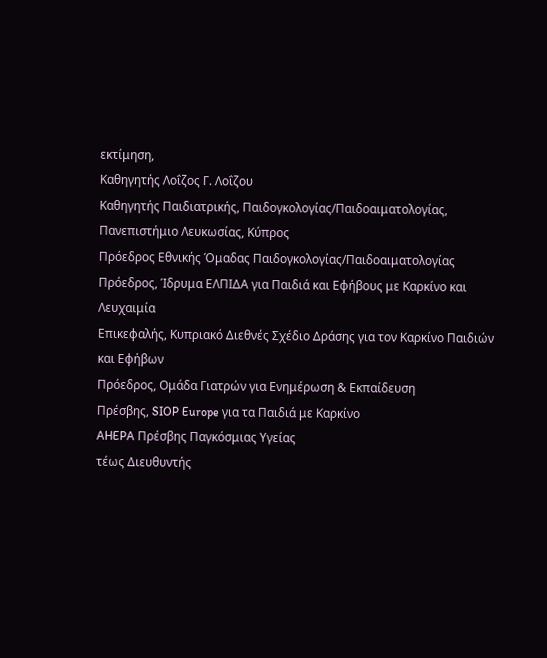εκτίμηση,
Καθηγητής Λοΐζος Γ. Λοΐζου
Καθηγητής Παιδιατρικής, Παιδογκολογίας/Παιδοαιματολογίας, Πανεπιστήμιο Λευκωσίας, Κύπρος
Πρόεδρος Εθνικής Όμαδας Παιδογκολογίας/Παιδοαιματολογίας
Πρόεδρος, Ίδρυμα ΕΛΠΙΔΑ για Παιδιά και Εφήβους με Καρκίνο και Λευχαιμία
Επικεφαλής, Κυπριακό Διεθνές Σχέδιο Δράσης για τον Καρκίνο Παιδιών και Εφήβων
Πρόεδρος, Ομάδα Γιατρών για Ενημέρωση & Εκπαίδευση
Πρέσβης, SIOP Europe για τα Παιδιά με Καρκίνο
AHEPA Πρέσβης Παγκόσμιας Υγείας
τέως Διευθυντής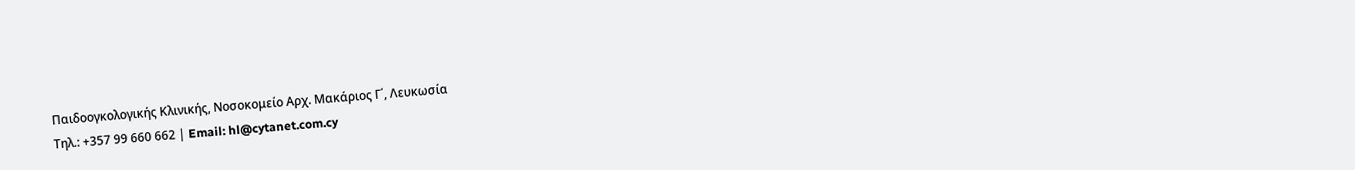Παιδοογκολογικής Κλινικής, Νοσοκομείο Αρχ. Μακάριος Γ΄, Λευκωσία
Τηλ.: +357 99 660 662 | Email: hl@cytanet.com.cy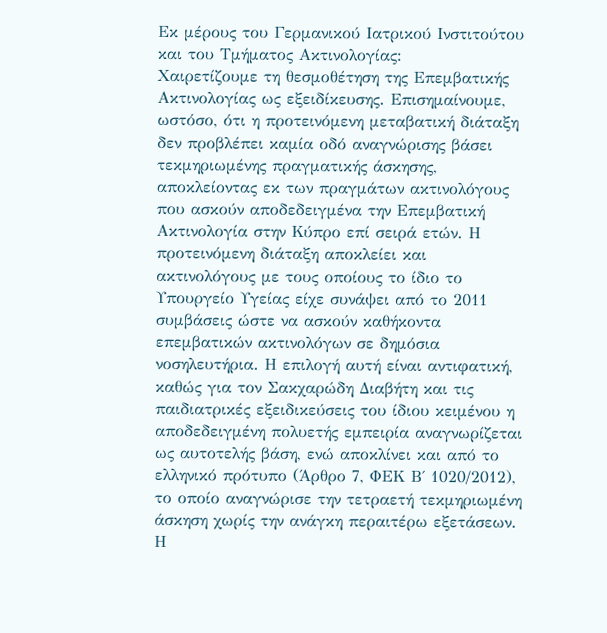Εκ μέρους του Γερμανικού Ιατρικού Ινστιτούτου και του Τμήματος Ακτινολογίας:
Χαιρετίζουμε τη θεσμοθέτηση της Επεμβατικής Ακτινολογίας ως εξειδίκευσης. Επισημαίνουμε, ωστόσο, ότι η προτεινόμενη μεταβατική διάταξη δεν προβλέπει καμία οδό αναγνώρισης βάσει τεκμηριωμένης πραγματικής άσκησης, αποκλείοντας εκ των πραγμάτων ακτινολόγους που ασκούν αποδεδειγμένα την Επεμβατική Ακτινολογία στην Κύπρο επί σειρά ετών. Η προτεινόμενη διάταξη αποκλείει και ακτινολόγους με τους οποίους το ίδιο το Υπουργείο Υγείας είχε συνάψει από το 2011 συμβάσεις ώστε να ασκούν καθήκοντα επεμβατικών ακτινολόγων σε δημόσια νοσηλευτήρια. Η επιλογή αυτή είναι αντιφατική, καθώς για τον Σακχαρώδη Διαβήτη και τις παιδιατρικές εξειδικεύσεις του ίδιου κειμένου η αποδεδειγμένη πολυετής εμπειρία αναγνωρίζεται ως αυτοτελής βάση, ενώ αποκλίνει και από το ελληνικό πρότυπο (Άρθρο 7, ΦΕΚ Β΄ 1020/2012), το οποίο αναγνώρισε την τετραετή τεκμηριωμένη άσκηση χωρίς την ανάγκη περαιτέρω εξετάσεων. Η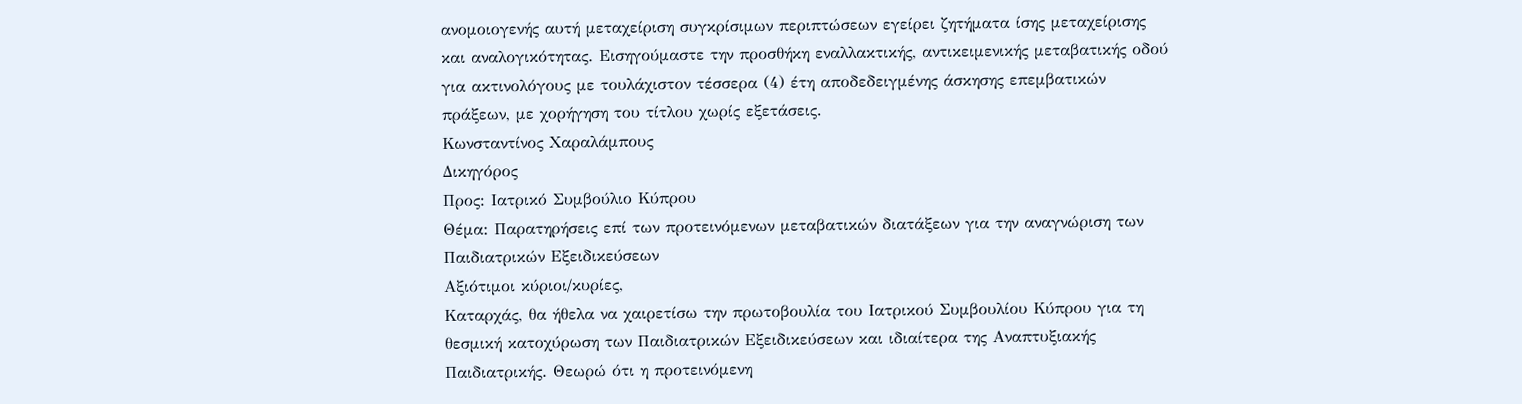ανομοιογενής αυτή μεταχείριση συγκρίσιμων περιπτώσεων εγείρει ζητήματα ίσης μεταχείρισης και αναλογικότητας. Εισηγούμαστε την προσθήκη εναλλακτικής, αντικειμενικής μεταβατικής οδού για ακτινολόγους με τουλάχιστον τέσσερα (4) έτη αποδεδειγμένης άσκησης επεμβατικών πράξεων, με χορήγηση του τίτλου χωρίς εξετάσεις.
Κωνσταντίνος Χαραλάμπους
Δικηγόρος
Προς: Ιατρικό Συμβούλιο Κύπρου
Θέμα: Παρατηρήσεις επί των προτεινόμενων μεταβατικών διατάξεων για την αναγνώριση των Παιδιατρικών Εξειδικεύσεων
Αξιότιμοι κύριοι/κυρίες,
Καταρχάς, θα ήθελα να χαιρετίσω την πρωτοβουλία του Ιατρικού Συμβουλίου Κύπρου για τη θεσμική κατοχύρωση των Παιδιατρικών Εξειδικεύσεων και ιδιαίτερα της Αναπτυξιακής Παιδιατρικής. Θεωρώ ότι η προτεινόμενη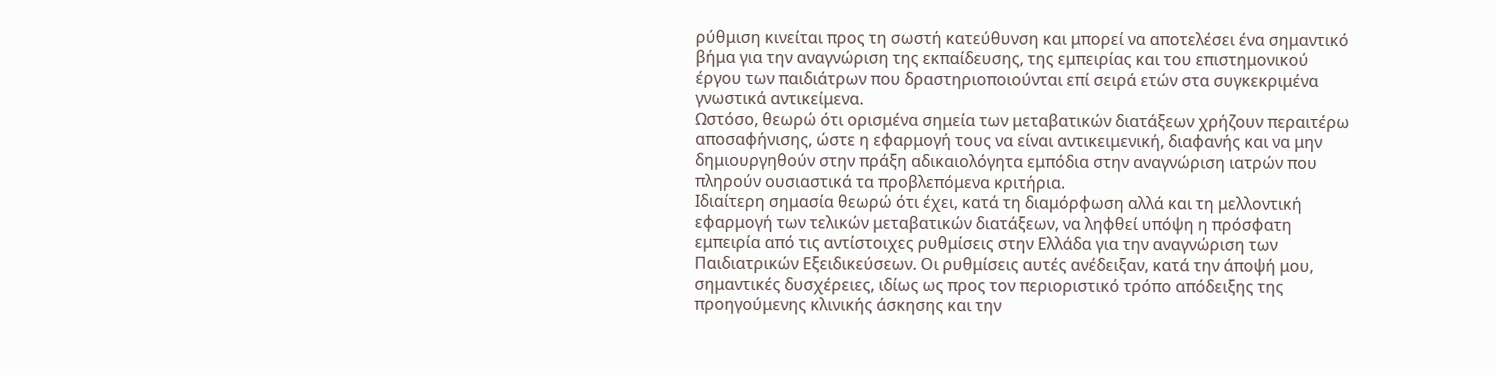ρύθμιση κινείται προς τη σωστή κατεύθυνση και μπορεί να αποτελέσει ένα σημαντικό βήμα για την αναγνώριση της εκπαίδευσης, της εμπειρίας και του επιστημονικού έργου των παιδιάτρων που δραστηριοποιούνται επί σειρά ετών στα συγκεκριμένα γνωστικά αντικείμενα.
Ωστόσο, θεωρώ ότι ορισμένα σημεία των μεταβατικών διατάξεων χρήζουν περαιτέρω αποσαφήνισης, ώστε η εφαρμογή τους να είναι αντικειμενική, διαφανής και να μην δημιουργηθούν στην πράξη αδικαιολόγητα εμπόδια στην αναγνώριση ιατρών που πληρούν ουσιαστικά τα προβλεπόμενα κριτήρια.
Ιδιαίτερη σημασία θεωρώ ότι έχει, κατά τη διαμόρφωση αλλά και τη μελλοντική εφαρμογή των τελικών μεταβατικών διατάξεων, να ληφθεί υπόψη η πρόσφατη εμπειρία από τις αντίστοιχες ρυθμίσεις στην Ελλάδα για την αναγνώριση των Παιδιατρικών Εξειδικεύσεων. Οι ρυθμίσεις αυτές ανέδειξαν, κατά την άποψή μου, σημαντικές δυσχέρειες, ιδίως ως προς τον περιοριστικό τρόπο απόδειξης της προηγούμενης κλινικής άσκησης και την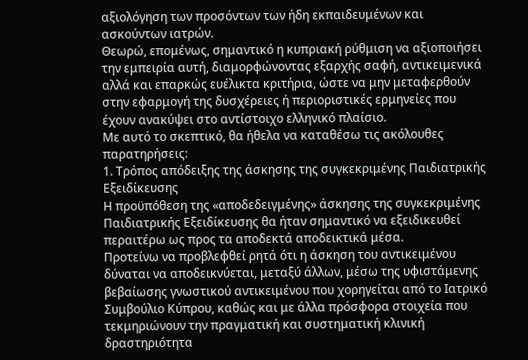αξιολόγηση των προσόντων των ήδη εκπαιδευμένων και ασκούντων ιατρών.
Θεωρώ, επομένως, σημαντικό η κυπριακή ρύθμιση να αξιοποιήσει την εμπειρία αυτή, διαμορφώνοντας εξαρχής σαφή, αντικειμενικά αλλά και επαρκώς ευέλικτα κριτήρια, ώστε να μην μεταφερθούν στην εφαρμογή της δυσχέρειες ή περιοριστικές ερμηνείες που έχουν ανακύψει στο αντίστοιχο ελληνικό πλαίσιο.
Με αυτό το σκεπτικό, θα ήθελα να καταθέσω τις ακόλουθες παρατηρήσεις:
1. Τρόπος απόδειξης της άσκησης της συγκεκριμένης Παιδιατρικής Εξειδίκευσης
Η προϋπόθεση της «αποδεδειγμένης» άσκησης της συγκεκριμένης Παιδιατρικής Εξειδίκευσης θα ήταν σημαντικό να εξειδικευθεί περαιτέρω ως προς τα αποδεκτά αποδεικτικά μέσα.
Προτείνω να προβλεφθεί ρητά ότι η άσκηση του αντικειμένου δύναται να αποδεικνύεται, μεταξύ άλλων, μέσω της υφιστάμενης βεβαίωσης γνωστικού αντικειμένου που χορηγείται από το Ιατρικό Συμβούλιο Κύπρου, καθώς και με άλλα πρόσφορα στοιχεία που τεκμηριώνουν την πραγματική και συστηματική κλινική δραστηριότητα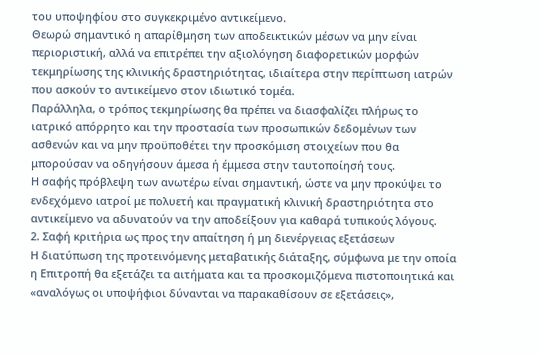του υποψηφίου στο συγκεκριμένο αντικείμενο.
Θεωρώ σημαντικό η απαρίθμηση των αποδεικτικών μέσων να μην είναι περιοριστική, αλλά να επιτρέπει την αξιολόγηση διαφορετικών μορφών τεκμηρίωσης της κλινικής δραστηριότητας, ιδιαίτερα στην περίπτωση ιατρών που ασκούν το αντικείμενο στον ιδιωτικό τομέα.
Παράλληλα, ο τρόπος τεκμηρίωσης θα πρέπει να διασφαλίζει πλήρως το ιατρικό απόρρητο και την προστασία των προσωπικών δεδομένων των ασθενών και να μην προϋποθέτει την προσκόμιση στοιχείων που θα μπορούσαν να οδηγήσουν άμεσα ή έμμεσα στην ταυτοποίησή τους.
Η σαφής πρόβλεψη των ανωτέρω είναι σημαντική, ώστε να μην προκύψει το ενδεχόμενο ιατροί με πολυετή και πραγματική κλινική δραστηριότητα στο αντικείμενο να αδυνατούν να την αποδείξουν για καθαρά τυπικούς λόγους.
2. Σαφή κριτήρια ως προς την απαίτηση ή μη διενέργειας εξετάσεων
Η διατύπωση της προτεινόμενης μεταβατικής διάταξης, σύμφωνα με την οποία η Επιτροπή θα εξετάζει τα αιτήματα και τα προσκομιζόμενα πιστοποιητικά και «αναλόγως οι υποψήφιοι δύνανται να παρακαθίσουν σε εξετάσεις»,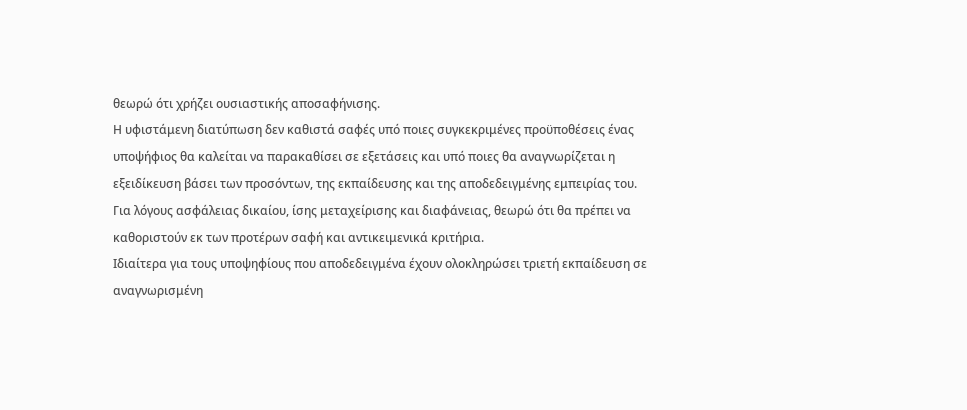θεωρώ ότι χρήζει ουσιαστικής αποσαφήνισης.
Η υφιστάμενη διατύπωση δεν καθιστά σαφές υπό ποιες συγκεκριμένες προϋποθέσεις ένας υποψήφιος θα καλείται να παρακαθίσει σε εξετάσεις και υπό ποιες θα αναγνωρίζεται η εξειδίκευση βάσει των προσόντων, της εκπαίδευσης και της αποδεδειγμένης εμπειρίας του.
Για λόγους ασφάλειας δικαίου, ίσης μεταχείρισης και διαφάνειας, θεωρώ ότι θα πρέπει να καθοριστούν εκ των προτέρων σαφή και αντικειμενικά κριτήρια.
Ιδιαίτερα για τους υποψηφίους που αποδεδειγμένα έχουν ολοκληρώσει τριετή εκπαίδευση σε αναγνωρισμένη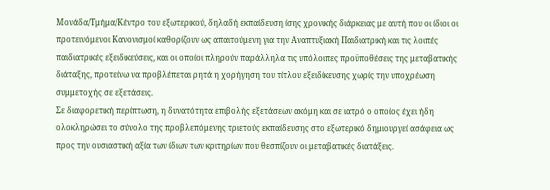Μονάδα/Τμήμα/Κέντρο του εξωτερικού, δηλαδή εκπαίδευση ίσης χρονικής διάρκειας με αυτή που οι ίδιοι οι προτεινόμενοι Κανονισμοί καθορίζουν ως απαιτούμενη για την Αναπτυξιακή Παιδιατρική και τις λοιπές παιδιατρικές εξειδικεύσεις, και οι οποίοι πληρούν παράλληλα τις υπόλοιπες προϋποθέσεις της μεταβατικής διάταξης, προτείνω να προβλέπεται ρητά η χορήγηση του τίτλου εξειδίκευσης χωρίς την υποχρέωση συμμετοχής σε εξετάσεις.
Σε διαφορετική περίπτωση, η δυνατότητα επιβολής εξετάσεων ακόμη και σε ιατρό ο οποίος έχει ήδη ολοκληρώσει το σύνολο της προβλεπόμενης τριετούς εκπαίδευσης στο εξωτερικό δημιουργεί ασάφεια ως προς την ουσιαστική αξία των ίδιων των κριτηρίων που θεσπίζουν οι μεταβατικές διατάξεις.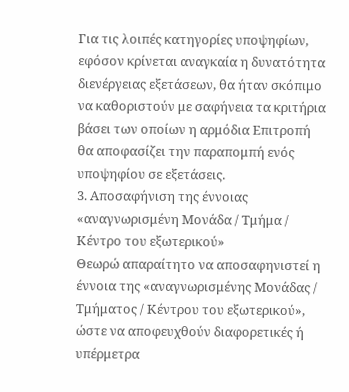Για τις λοιπές κατηγορίες υποψηφίων, εφόσον κρίνεται αναγκαία η δυνατότητα διενέργειας εξετάσεων, θα ήταν σκόπιμο να καθοριστούν με σαφήνεια τα κριτήρια βάσει των οποίων η αρμόδια Επιτροπή θα αποφασίζει την παραπομπή ενός υποψηφίου σε εξετάσεις.
3. Αποσαφήνιση της έννοιας «αναγνωρισμένη Μονάδα / Τμήμα / Κέντρο του εξωτερικού»
Θεωρώ απαραίτητο να αποσαφηνιστεί η έννοια της «αναγνωρισμένης Μονάδας / Τμήματος / Κέντρου του εξωτερικού», ώστε να αποφευχθούν διαφορετικές ή υπέρμετρα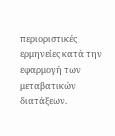περιοριστικές ερμηνείες κατά την εφαρμογή των μεταβατικών διατάξεων.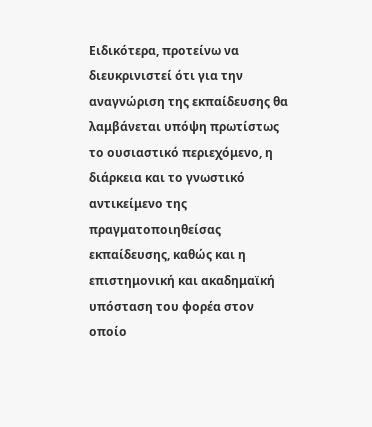Ειδικότερα, προτείνω να διευκρινιστεί ότι για την αναγνώριση της εκπαίδευσης θα λαμβάνεται υπόψη πρωτίστως το ουσιαστικό περιεχόμενο, η διάρκεια και το γνωστικό αντικείμενο της πραγματοποιηθείσας εκπαίδευσης, καθώς και η επιστημονική και ακαδημαϊκή υπόσταση του φορέα στον οποίο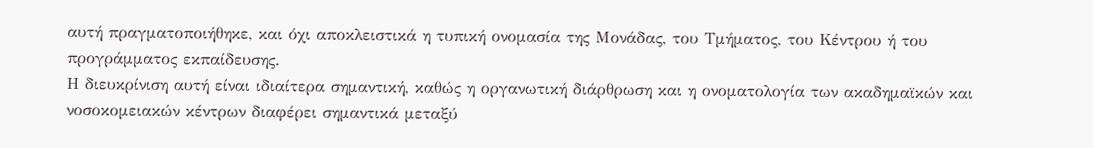αυτή πραγματοποιήθηκε, και όχι αποκλειστικά η τυπική ονομασία της Μονάδας, του Τμήματος, του Κέντρου ή του προγράμματος εκπαίδευσης.
Η διευκρίνιση αυτή είναι ιδιαίτερα σημαντική, καθώς η οργανωτική διάρθρωση και η ονοματολογία των ακαδημαϊκών και νοσοκομειακών κέντρων διαφέρει σημαντικά μεταξύ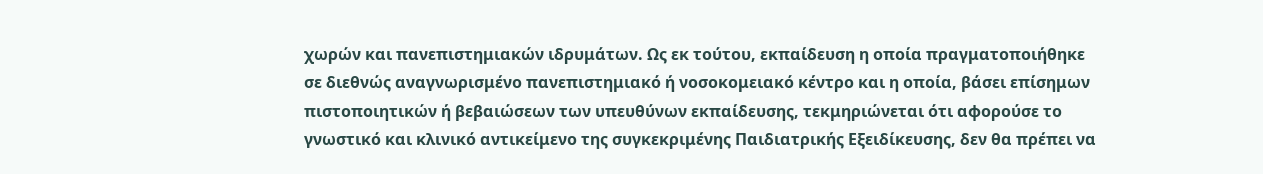χωρών και πανεπιστημιακών ιδρυμάτων. Ως εκ τούτου, εκπαίδευση η οποία πραγματοποιήθηκε σε διεθνώς αναγνωρισμένο πανεπιστημιακό ή νοσοκομειακό κέντρο και η οποία, βάσει επίσημων πιστοποιητικών ή βεβαιώσεων των υπευθύνων εκπαίδευσης, τεκμηριώνεται ότι αφορούσε το γνωστικό και κλινικό αντικείμενο της συγκεκριμένης Παιδιατρικής Εξειδίκευσης, δεν θα πρέπει να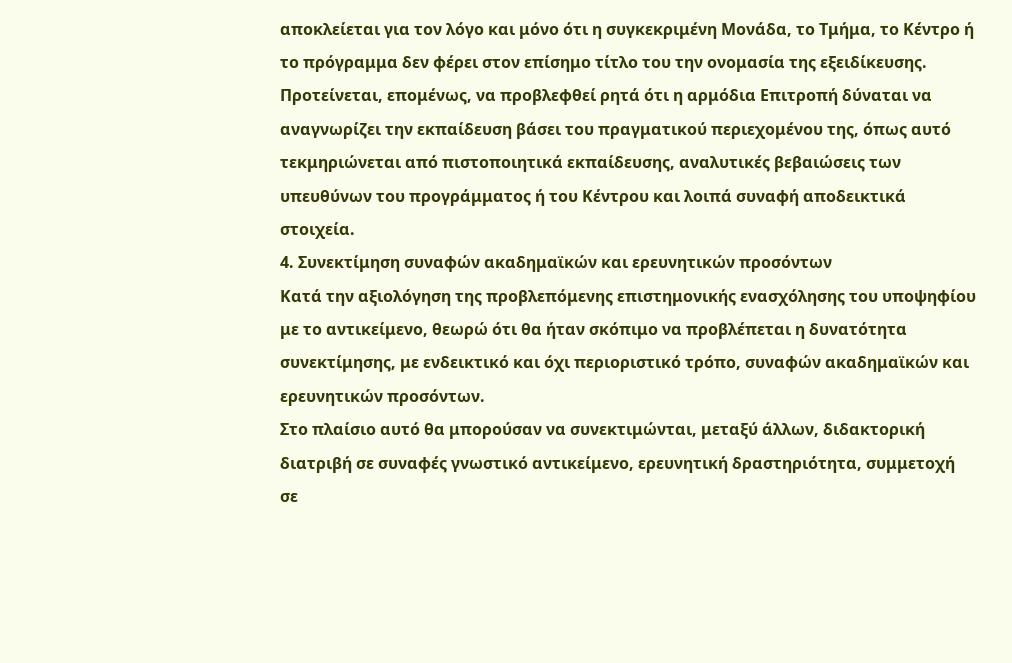αποκλείεται για τον λόγο και μόνο ότι η συγκεκριμένη Μονάδα, το Τμήμα, το Κέντρο ή το πρόγραμμα δεν φέρει στον επίσημο τίτλο του την ονομασία της εξειδίκευσης.
Προτείνεται, επομένως, να προβλεφθεί ρητά ότι η αρμόδια Επιτροπή δύναται να αναγνωρίζει την εκπαίδευση βάσει του πραγματικού περιεχομένου της, όπως αυτό τεκμηριώνεται από πιστοποιητικά εκπαίδευσης, αναλυτικές βεβαιώσεις των υπευθύνων του προγράμματος ή του Κέντρου και λοιπά συναφή αποδεικτικά στοιχεία.
4. Συνεκτίμηση συναφών ακαδημαϊκών και ερευνητικών προσόντων
Κατά την αξιολόγηση της προβλεπόμενης επιστημονικής ενασχόλησης του υποψηφίου με το αντικείμενο, θεωρώ ότι θα ήταν σκόπιμο να προβλέπεται η δυνατότητα συνεκτίμησης, με ενδεικτικό και όχι περιοριστικό τρόπο, συναφών ακαδημαϊκών και ερευνητικών προσόντων.
Στο πλαίσιο αυτό θα μπορούσαν να συνεκτιμώνται, μεταξύ άλλων, διδακτορική διατριβή σε συναφές γνωστικό αντικείμενο, ερευνητική δραστηριότητα, συμμετοχή σε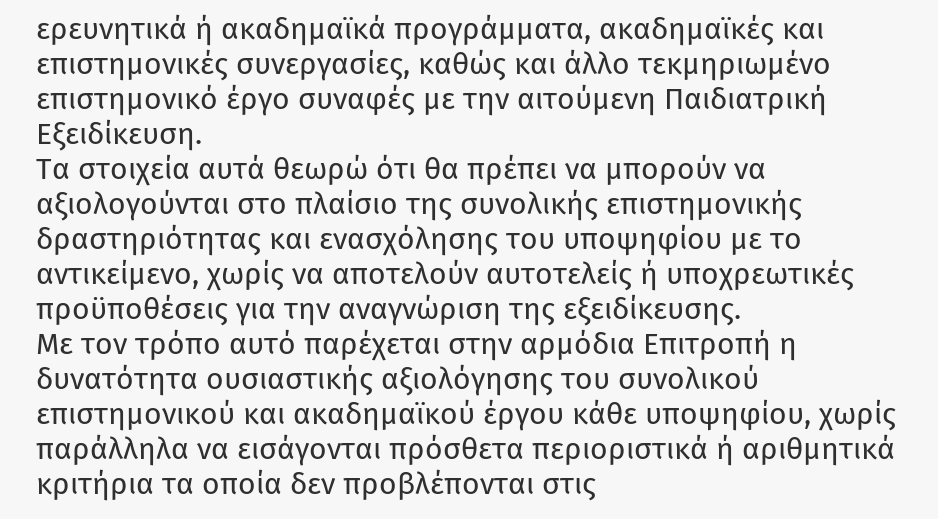ερευνητικά ή ακαδημαϊκά προγράμματα, ακαδημαϊκές και επιστημονικές συνεργασίες, καθώς και άλλο τεκμηριωμένο επιστημονικό έργο συναφές με την αιτούμενη Παιδιατρική Εξειδίκευση.
Τα στοιχεία αυτά θεωρώ ότι θα πρέπει να μπορούν να αξιολογούνται στο πλαίσιο της συνολικής επιστημονικής δραστηριότητας και ενασχόλησης του υποψηφίου με το αντικείμενο, χωρίς να αποτελούν αυτοτελείς ή υποχρεωτικές προϋποθέσεις για την αναγνώριση της εξειδίκευσης.
Με τον τρόπο αυτό παρέχεται στην αρμόδια Επιτροπή η δυνατότητα ουσιαστικής αξιολόγησης του συνολικού επιστημονικού και ακαδημαϊκού έργου κάθε υποψηφίου, χωρίς παράλληλα να εισάγονται πρόσθετα περιοριστικά ή αριθμητικά κριτήρια τα οποία δεν προβλέπονται στις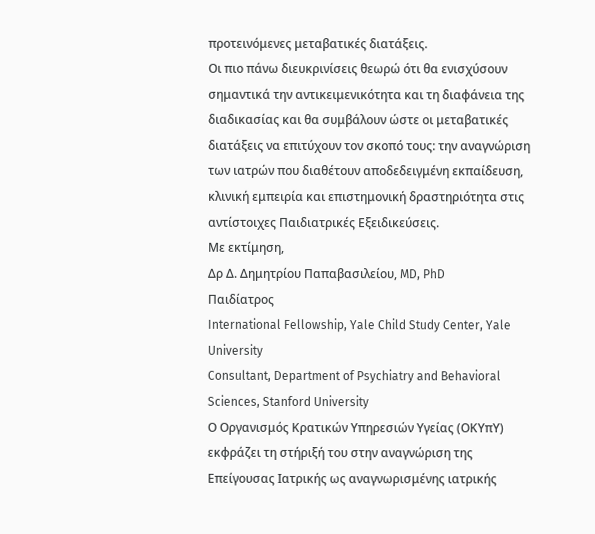προτεινόμενες μεταβατικές διατάξεις.
Οι πιο πάνω διευκρινίσεις θεωρώ ότι θα ενισχύσουν σημαντικά την αντικειμενικότητα και τη διαφάνεια της διαδικασίας και θα συμβάλουν ώστε οι μεταβατικές διατάξεις να επιτύχουν τον σκοπό τους: την αναγνώριση των ιατρών που διαθέτουν αποδεδειγμένη εκπαίδευση, κλινική εμπειρία και επιστημονική δραστηριότητα στις αντίστοιχες Παιδιατρικές Εξειδικεύσεις.
Με εκτίμηση,
Δρ Δ. Δημητρίου Παπαβασιλείου, MD, PhD
Παιδίατρος
International Fellowship, Yale Child Study Center, Yale University
Consultant, Department of Psychiatry and Behavioral Sciences, Stanford University
Ο Οργανισμός Κρατικών Υπηρεσιών Υγείας (ΟΚΥπΥ) εκφράζει τη στήριξή του στην αναγνώριση της Επείγουσας Ιατρικής ως αναγνωρισμένης ιατρικής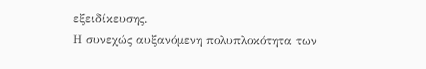εξειδίκευσης.
Η συνεχώς αυξανόμενη πολυπλοκότητα των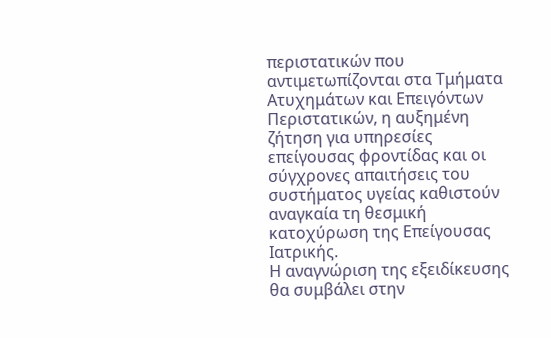περιστατικών που αντιμετωπίζονται στα Τμήματα Ατυχημάτων και Επειγόντων Περιστατικών, η αυξημένη ζήτηση για υπηρεσίες επείγουσας φροντίδας και οι σύγχρονες απαιτήσεις του συστήματος υγείας καθιστούν αναγκαία τη θεσμική κατοχύρωση της Επείγουσας Ιατρικής.
Η αναγνώριση της εξειδίκευσης θα συμβάλει στην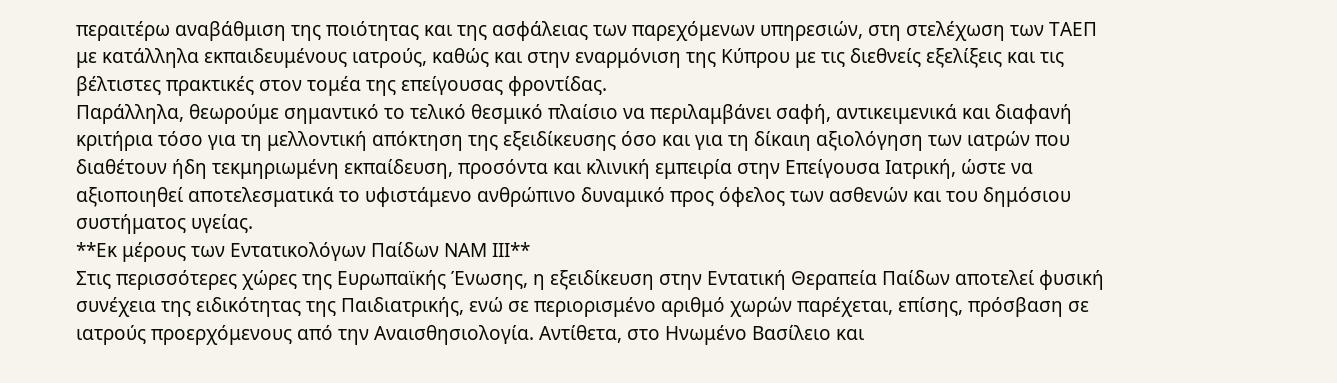περαιτέρω αναβάθμιση της ποιότητας και της ασφάλειας των παρεχόμενων υπηρεσιών, στη στελέχωση των ΤΑΕΠ με κατάλληλα εκπαιδευμένους ιατρούς, καθώς και στην εναρμόνιση της Κύπρου με τις διεθνείς εξελίξεις και τις βέλτιστες πρακτικές στον τομέα της επείγουσας φροντίδας.
Παράλληλα, θεωρούμε σημαντικό το τελικό θεσμικό πλαίσιο να περιλαμβάνει σαφή, αντικειμενικά και διαφανή κριτήρια τόσο για τη μελλοντική απόκτηση της εξειδίκευσης όσο και για τη δίκαιη αξιολόγηση των ιατρών που διαθέτουν ήδη τεκμηριωμένη εκπαίδευση, προσόντα και κλινική εμπειρία στην Επείγουσα Ιατρική, ώστε να αξιοποιηθεί αποτελεσματικά το υφιστάμενο ανθρώπινο δυναμικό προς όφελος των ασθενών και του δημόσιου συστήματος υγείας.
**Εκ μέρους των Εντατικολόγων Παίδων ΝΑΜ ΙΙΙ**
Στις περισσότερες χώρες της Ευρωπαϊκής Ένωσης, η εξειδίκευση στην Εντατική Θεραπεία Παίδων αποτελεί φυσική συνέχεια της ειδικότητας της Παιδιατρικής, ενώ σε περιορισμένο αριθμό χωρών παρέχεται, επίσης, πρόσβαση σε ιατρούς προερχόμενους από την Αναισθησιολογία. Αντίθετα, στο Ηνωμένο Βασίλειο και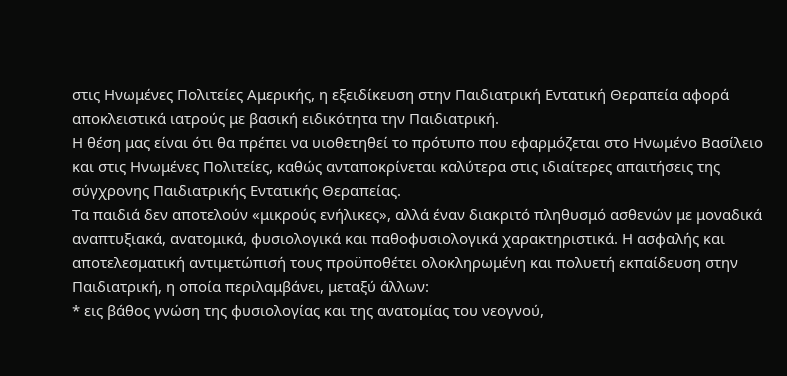στις Ηνωμένες Πολιτείες Αμερικής, η εξειδίκευση στην Παιδιατρική Εντατική Θεραπεία αφορά αποκλειστικά ιατρούς με βασική ειδικότητα την Παιδιατρική.
Η θέση μας είναι ότι θα πρέπει να υιοθετηθεί το πρότυπο που εφαρμόζεται στο Ηνωμένο Βασίλειο και στις Ηνωμένες Πολιτείες, καθώς ανταποκρίνεται καλύτερα στις ιδιαίτερες απαιτήσεις της σύγχρονης Παιδιατρικής Εντατικής Θεραπείας.
Τα παιδιά δεν αποτελούν «μικρούς ενήλικες», αλλά έναν διακριτό πληθυσμό ασθενών με μοναδικά αναπτυξιακά, ανατομικά, φυσιολογικά και παθοφυσιολογικά χαρακτηριστικά. Η ασφαλής και αποτελεσματική αντιμετώπισή τους προϋποθέτει ολοκληρωμένη και πολυετή εκπαίδευση στην Παιδιατρική, η οποία περιλαμβάνει, μεταξύ άλλων:
* εις βάθος γνώση της φυσιολογίας και της ανατομίας του νεογνού,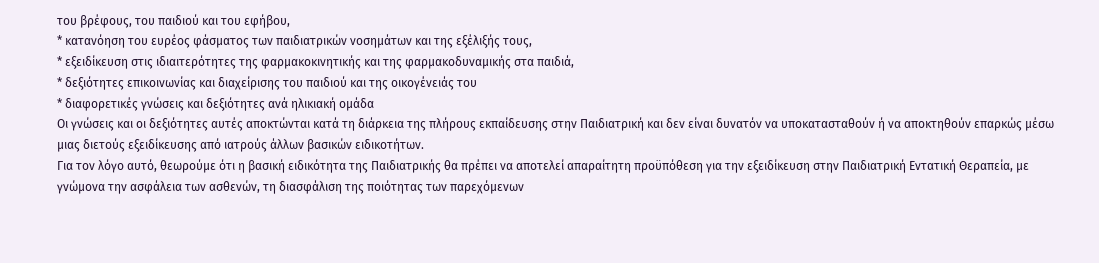του βρέφους, του παιδιού και του εφήβου,
* κατανόηση του ευρέος φάσματος των παιδιατρικών νοσημάτων και της εξέλιξής τους,
* εξειδίκευση στις ιδιαιτερότητες της φαρμακοκινητικής και της φαρμακοδυναμικής στα παιδιά,
* δεξιότητες επικοινωνίας και διαχείρισης του παιδιού και της οικογένειάς του
* διαφορετικές γνώσεις και δεξιότητες ανά ηλικιακή ομάδα
Οι γνώσεις και οι δεξιότητες αυτές αποκτώνται κατά τη διάρκεια της πλήρους εκπαίδευσης στην Παιδιατρική και δεν είναι δυνατόν να υποκατασταθούν ή να αποκτηθούν επαρκώς μέσω μιας διετούς εξειδίκευσης από ιατρούς άλλων βασικών ειδικοτήτων.
Για τον λόγο αυτό, θεωρούμε ότι η βασική ειδικότητα της Παιδιατρικής θα πρέπει να αποτελεί απαραίτητη προϋπόθεση για την εξειδίκευση στην Παιδιατρική Εντατική Θεραπεία, με γνώμονα την ασφάλεια των ασθενών, τη διασφάλιση της ποιότητας των παρεχόμενων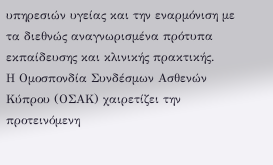υπηρεσιών υγείας και την εναρμόνιση με τα διεθνώς αναγνωρισμένα πρότυπα εκπαίδευσης και κλινικής πρακτικής.
Η Ομοσπονδία Συνδέσμων Ασθενών Κύπρου (ΟΣΑΚ) χαιρετίζει την προτεινόμενη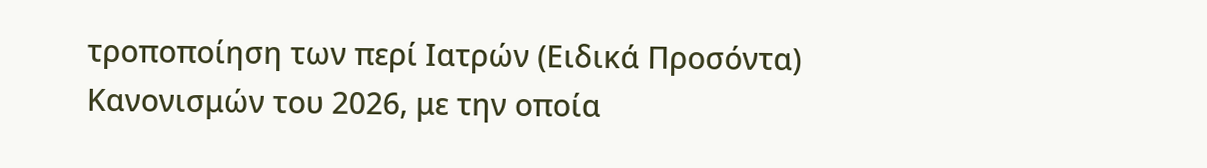τροποποίηση των περί Ιατρών (Ειδικά Προσόντα) Κανονισμών του 2026, με την οποία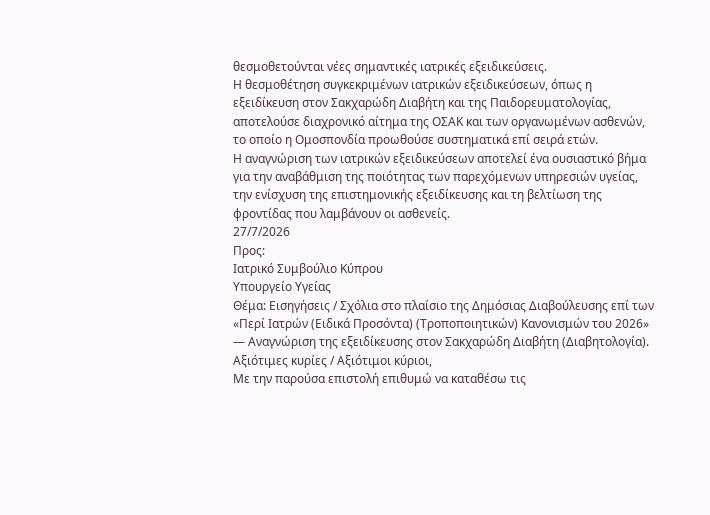θεσμοθετούνται νέες σημαντικές ιατρικές εξειδικεύσεις.
Η θεσμοθέτηση συγκεκριμένων ιατρικών εξειδικεύσεων, όπως η εξειδίκευση στον Σακχαρώδη Διαβήτη και της Παιδορευματολογίας, αποτελούσε διαχρονικό αίτημα της ΟΣΑΚ και των οργανωμένων ασθενών, το οποίο η Ομοσπονδία προωθούσε συστηματικά επί σειρά ετών.
Η αναγνώριση των ιατρικών εξειδικεύσεων αποτελεί ένα ουσιαστικό βήμα για την αναβάθμιση της ποιότητας των παρεχόμενων υπηρεσιών υγείας, την ενίσχυση της επιστημονικής εξειδίκευσης και τη βελτίωση της φροντίδας που λαμβάνουν οι ασθενείς.
27/7/2026
Προς:
Ιατρικό Συμβούλιο Κύπρου
Υπουργείο Υγείας
Θέμα: Εισηγήσεις / Σχόλια στο πλαίσιο της Δημόσιας Διαβούλευσης επί των «Περί Ιατρών (Ειδικά Προσόντα) (Τροποποιητικών) Κανονισμών του 2026» — Αναγνώριση της εξειδίκευσης στον Σακχαρώδη Διαβήτη (Διαβητολογία).
Αξιότιμες κυρίες / Αξιότιμοι κύριοι,
Με την παρούσα επιστολή επιθυμώ να καταθέσω τις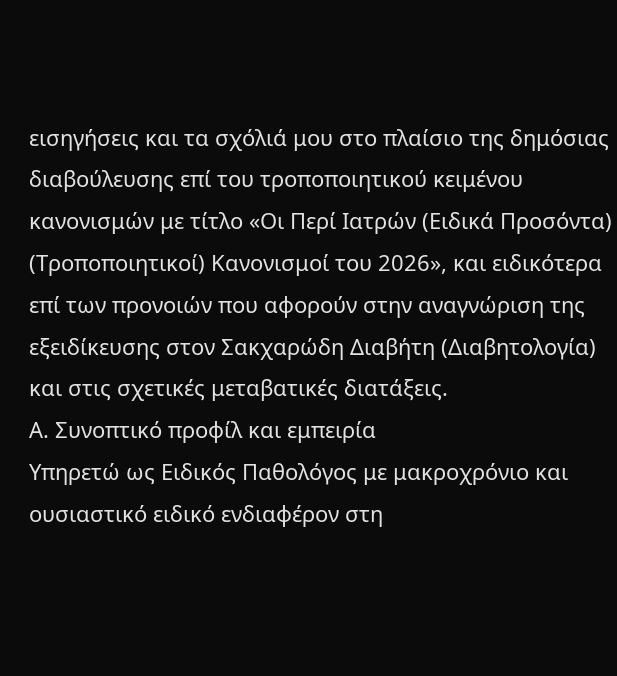εισηγήσεις και τα σχόλιά μου στο πλαίσιο της δημόσιας διαβούλευσης επί του τροποποιητικού κειμένου κανονισμών με τίτλο «Οι Περί Ιατρών (Ειδικά Προσόντα) (Τροποποιητικοί) Κανονισμοί του 2026», και ειδικότερα επί των προνοιών που αφορούν στην αναγνώριση της εξειδίκευσης στον Σακχαρώδη Διαβήτη (Διαβητολογία) και στις σχετικές μεταβατικές διατάξεις.
Α. Συνοπτικό προφίλ και εμπειρία
Υπηρετώ ως Ειδικός Παθολόγος με μακροχρόνιο και ουσιαστικό ειδικό ενδιαφέρον στη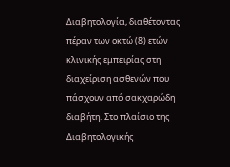Διαβητολογία, διαθέτοντας πέραν των οκτώ (8) ετών κλινικής εμπειρίας στη διαχείριση ασθενών που πάσχουν από σακχαρώδη διαβήτη. Στο πλαίσιο της Διαβητολογικής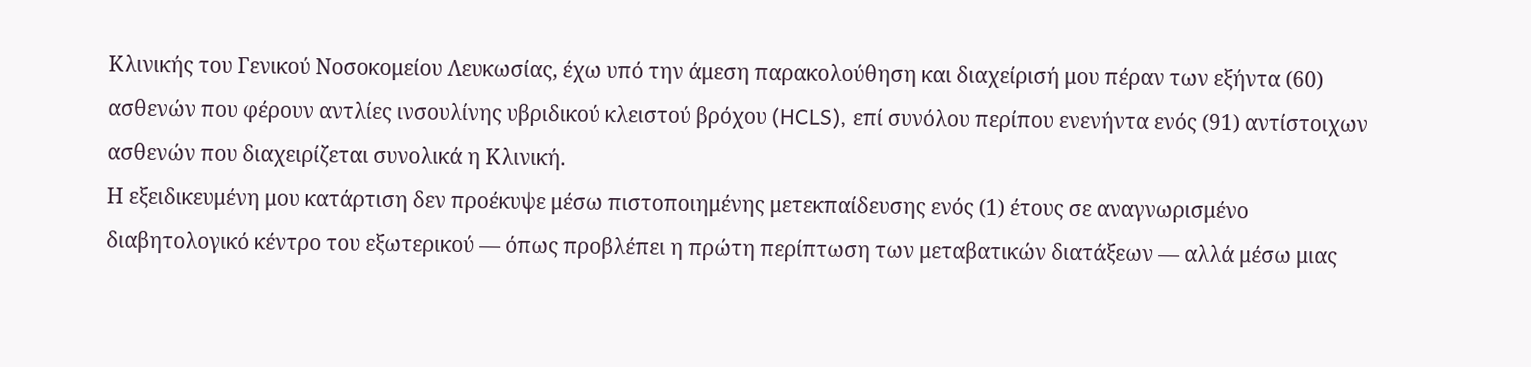Κλινικής του Γενικού Νοσοκομείου Λευκωσίας, έχω υπό την άμεση παρακολούθηση και διαχείρισή μου πέραν των εξήντα (60) ασθενών που φέρουν αντλίες ινσουλίνης υβριδικού κλειστού βρόχου (HCLS), επί συνόλου περίπου ενενήντα ενός (91) αντίστοιχων ασθενών που διαχειρίζεται συνολικά η Κλινική.
Η εξειδικευμένη μου κατάρτιση δεν προέκυψε μέσω πιστοποιημένης μετεκπαίδευσης ενός (1) έτους σε αναγνωρισμένο διαβητολογικό κέντρο του εξωτερικού — όπως προβλέπει η πρώτη περίπτωση των μεταβατικών διατάξεων — αλλά μέσω μιας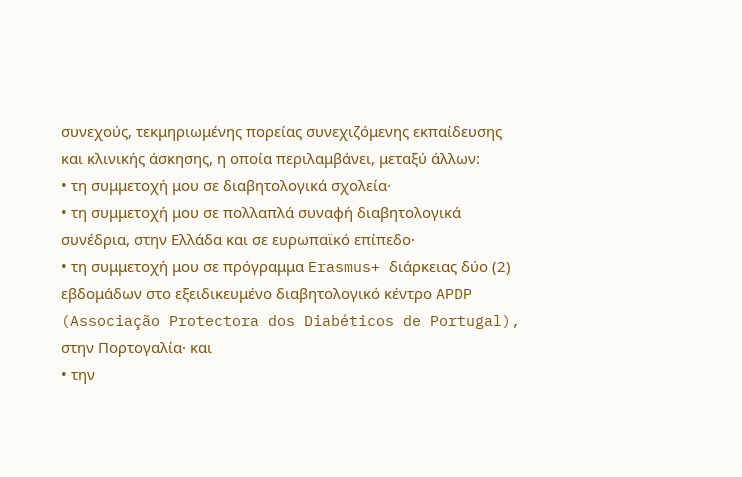συνεχούς, τεκμηριωμένης πορείας συνεχιζόμενης εκπαίδευσης και κλινικής άσκησης, η οποία περιλαμβάνει, μεταξύ άλλων:
• τη συμμετοχή μου σε διαβητολογικά σχολεία·
• τη συμμετοχή μου σε πολλαπλά συναφή διαβητολογικά συνέδρια, στην Ελλάδα και σε ευρωπαϊκό επίπεδο·
• τη συμμετοχή μου σε πρόγραμμα Erasmus+ διάρκειας δύο (2) εβδομάδων στο εξειδικευμένο διαβητολογικό κέντρο APDP (Associação Protectora dos Diabéticos de Portugal), στην Πορτογαλία· και
• την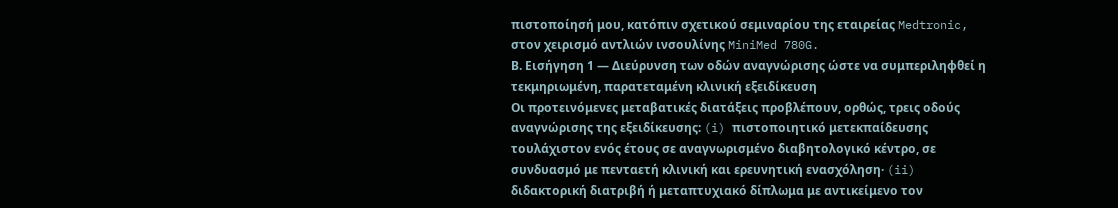πιστοποίησή μου, κατόπιν σχετικού σεμιναρίου της εταιρείας Medtronic, στον χειρισμό αντλιών ινσουλίνης MiniMed 780G.
Β. Εισήγηση 1 — Διεύρυνση των οδών αναγνώρισης ώστε να συμπεριληφθεί η τεκμηριωμένη, παρατεταμένη κλινική εξειδίκευση
Οι προτεινόμενες μεταβατικές διατάξεις προβλέπουν, ορθώς, τρεις οδούς αναγνώρισης της εξειδίκευσης: (i) πιστοποιητικό μετεκπαίδευσης τουλάχιστον ενός έτους σε αναγνωρισμένο διαβητολογικό κέντρο, σε συνδυασμό με πενταετή κλινική και ερευνητική ενασχόληση· (ii) διδακτορική διατριβή ή μεταπτυχιακό δίπλωμα με αντικείμενο τον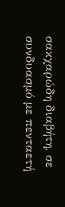σακχαρώδη διαβήτη, σε συνδυασμό με πενταετή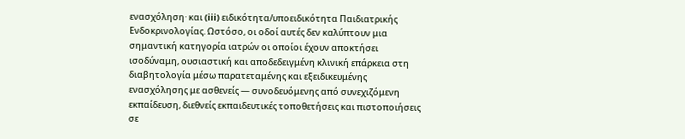ενασχόληση· και (iii) ειδικότητα/υποειδικότητα Παιδιατρικής Ενδοκρινολογίας. Ωστόσο, οι οδοί αυτές δεν καλύπτουν μια σημαντική κατηγορία ιατρών οι οποίοι έχουν αποκτήσει ισοδύναμη, ουσιαστική και αποδεδειγμένη κλινική επάρκεια στη διαβητολογία μέσω παρατεταμένης και εξειδικευμένης ενασχόλησης με ασθενείς — συνοδευόμενης από συνεχιζόμενη εκπαίδευση, διεθνείς εκπαιδευτικές τοποθετήσεις και πιστοποιήσεις σε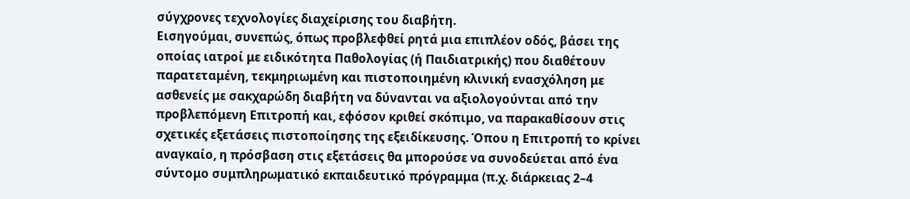σύγχρονες τεχνολογίες διαχείρισης του διαβήτη.
Εισηγούμαι, συνεπώς, όπως προβλεφθεί ρητά μια επιπλέον οδός, βάσει της οποίας ιατροί με ειδικότητα Παθολογίας (ή Παιδιατρικής) που διαθέτουν παρατεταμένη, τεκμηριωμένη και πιστοποιημένη κλινική ενασχόληση με ασθενείς με σακχαρώδη διαβήτη να δύνανται να αξιολογούνται από την προβλεπόμενη Επιτροπή και, εφόσον κριθεί σκόπιμο, να παρακαθίσουν στις σχετικές εξετάσεις πιστοποίησης της εξειδίκευσης. Όπου η Επιτροπή το κρίνει αναγκαίο, η πρόσβαση στις εξετάσεις θα μπορούσε να συνοδεύεται από ένα σύντομο συμπληρωματικό εκπαιδευτικό πρόγραμμα (π.χ. διάρκειας 2–4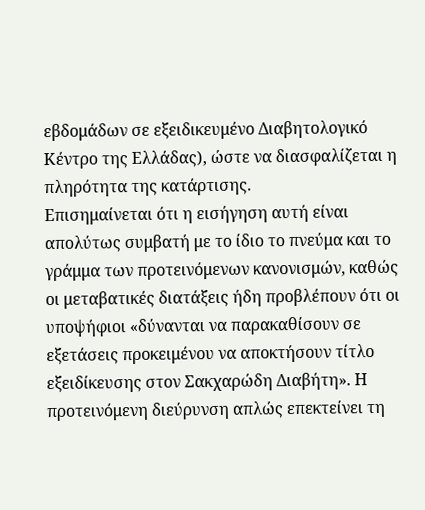εβδομάδων σε εξειδικευμένο Διαβητολογικό Κέντρο της Ελλάδας), ώστε να διασφαλίζεται η πληρότητα της κατάρτισης.
Επισημαίνεται ότι η εισήγηση αυτή είναι απολύτως συμβατή με το ίδιο το πνεύμα και το γράμμα των προτεινόμενων κανονισμών, καθώς οι μεταβατικές διατάξεις ήδη προβλέπουν ότι οι υποψήφιοι «δύνανται να παρακαθίσουν σε εξετάσεις προκειμένου να αποκτήσουν τίτλο εξειδίκευσης στον Σακχαρώδη Διαβήτη». Η προτεινόμενη διεύρυνση απλώς επεκτείνει τη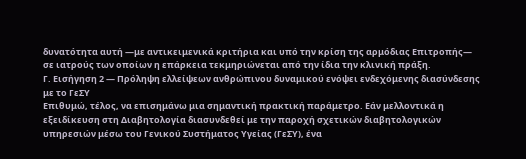δυνατότητα αυτή —με αντικειμενικά κριτήρια και υπό την κρίση της αρμόδιας Επιτροπής— σε ιατρούς των οποίων η επάρκεια τεκμηριώνεται από την ίδια την κλινική πράξη.
Γ. Εισήγηση 2 — Πρόληψη ελλείψεων ανθρώπινου δυναμικού ενόψει ενδεχόμενης διασύνδεσης με το ΓεΣΥ
Επιθυμώ, τέλος, να επισημάνω μια σημαντική πρακτική παράμετρο. Εάν μελλοντικά η εξειδίκευση στη Διαβητολογία διασυνδεθεί με την παροχή σχετικών διαβητολογικών υπηρεσιών μέσω του Γενικού Συστήματος Υγείας (ΓεΣΥ), ένα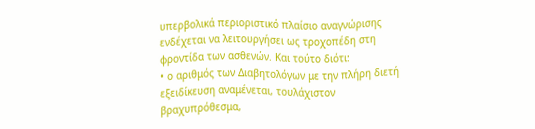υπερβολικά περιοριστικό πλαίσιο αναγνώρισης ενδέχεται να λειτουργήσει ως τροχοπέδη στη φροντίδα των ασθενών. Και τούτο διότι:
• ο αριθμός των Διαβητολόγων με την πλήρη διετή εξειδίκευση αναμένεται, τουλάχιστον βραχυπρόθεσμα,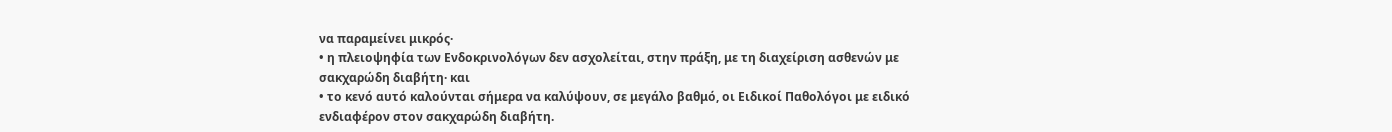να παραμείνει μικρός·
• η πλειοψηφία των Ενδοκρινολόγων δεν ασχολείται, στην πράξη, με τη διαχείριση ασθενών με σακχαρώδη διαβήτη· και
• το κενό αυτό καλούνται σήμερα να καλύψουν, σε μεγάλο βαθμό, οι Ειδικοί Παθολόγοι με ειδικό ενδιαφέρον στον σακχαρώδη διαβήτη.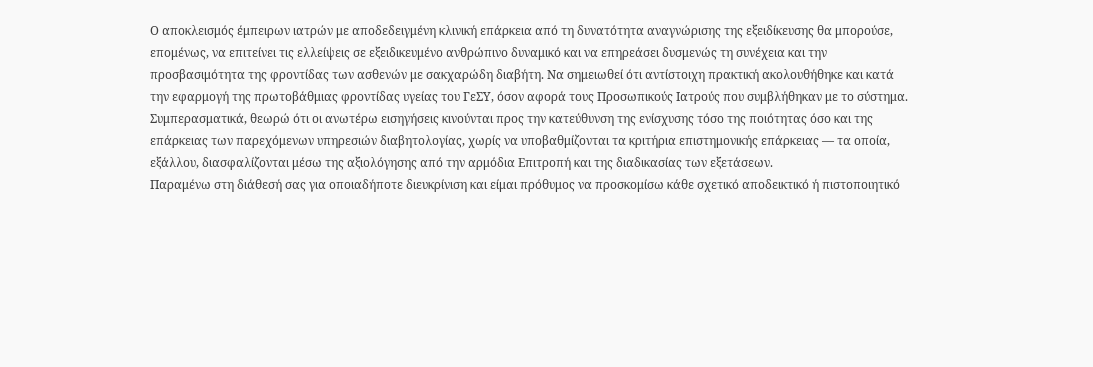Ο αποκλεισμός έμπειρων ιατρών με αποδεδειγμένη κλινική επάρκεια από τη δυνατότητα αναγνώρισης της εξειδίκευσης θα μπορούσε, επομένως, να επιτείνει τις ελλείψεις σε εξειδικευμένο ανθρώπινο δυναμικό και να επηρεάσει δυσμενώς τη συνέχεια και την προσβασιμότητα της φροντίδας των ασθενών με σακχαρώδη διαβήτη. Να σημειωθεί ότι αντίστοιχη πρακτική ακολουθήθηκε και κατά την εφαρμογή της πρωτοβάθμιας φροντίδας υγείας του ΓεΣΥ, όσον αφορά τους Προσωπικούς Ιατρούς που συμβλήθηκαν με το σύστημα.
Συμπερασματικά, θεωρώ ότι οι ανωτέρω εισηγήσεις κινούνται προς την κατεύθυνση της ενίσχυσης τόσο της ποιότητας όσο και της επάρκειας των παρεχόμενων υπηρεσιών διαβητολογίας, χωρίς να υποβαθμίζονται τα κριτήρια επιστημονικής επάρκειας — τα οποία, εξάλλου, διασφαλίζονται μέσω της αξιολόγησης από την αρμόδια Επιτροπή και της διαδικασίας των εξετάσεων.
Παραμένω στη διάθεσή σας για οποιαδήποτε διευκρίνιση και είμαι πρόθυμος να προσκομίσω κάθε σχετικό αποδεικτικό ή πιστοποιητικό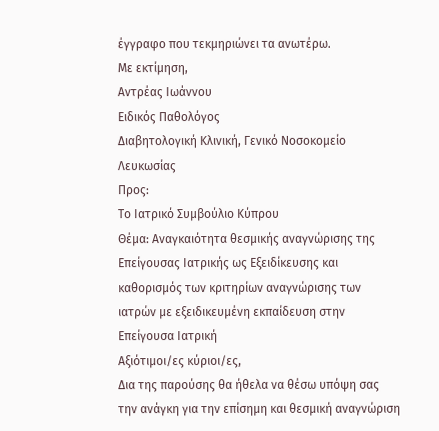έγγραφο που τεκμηριώνει τα ανωτέρω.
Με εκτίμηση,
Αντρέας Ιωάννου
Ειδικός Παθολόγος
Διαβητολογική Κλινική, Γενικό Νοσοκομείο Λευκωσίας
Προς:
Το Ιατρικό Συμβούλιο Κύπρου
Θέμα: Αναγκαιότητα θεσμικής αναγνώρισης της Επείγουσας Ιατρικής ως Εξειδίκευσης και καθορισμός των κριτηρίων αναγνώρισης των ιατρών με εξειδικευμένη εκπαίδευση στην Επείγουσα Ιατρική
Αξιότιμοι/ες κύριοι/ες,
Δια της παρούσης θα ήθελα να θέσω υπόψη σας την ανάγκη για την επίσημη και θεσμική αναγνώριση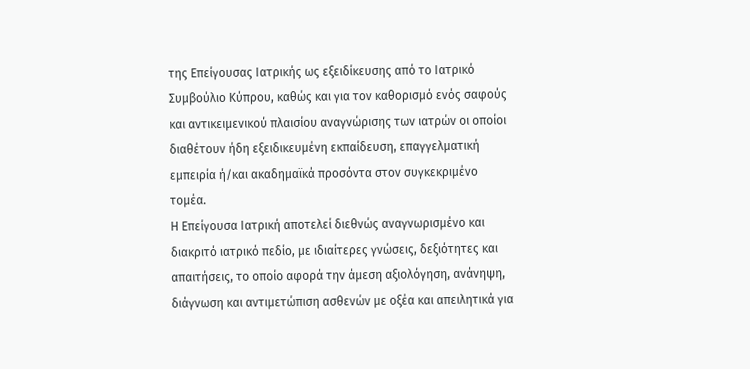της Επείγουσας Ιατρικής ως εξειδίκευσης από το Ιατρικό Συμβούλιο Κύπρου, καθώς και για τον καθορισμό ενός σαφούς και αντικειμενικού πλαισίου αναγνώρισης των ιατρών οι οποίοι διαθέτουν ήδη εξειδικευμένη εκπαίδευση, επαγγελματική εμπειρία ή/και ακαδημαϊκά προσόντα στον συγκεκριμένο τομέα.
Η Επείγουσα Ιατρική αποτελεί διεθνώς αναγνωρισμένο και διακριτό ιατρικό πεδίο, με ιδιαίτερες γνώσεις, δεξιότητες και απαιτήσεις, το οποίο αφορά την άμεση αξιολόγηση, ανάνηψη, διάγνωση και αντιμετώπιση ασθενών με οξέα και απειλητικά για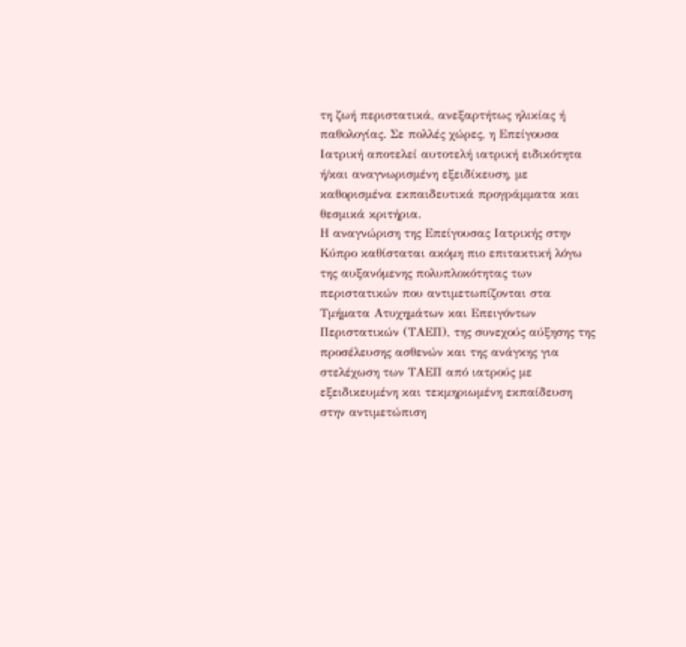τη ζωή περιστατικά, ανεξαρτήτως ηλικίας ή παθολογίας. Σε πολλές χώρες, η Επείγουσα Ιατρική αποτελεί αυτοτελή ιατρική ειδικότητα ή/και αναγνωρισμένη εξειδίκευση, με καθορισμένα εκπαιδευτικά προγράμματα και θεσμικά κριτήρια.
Η αναγνώριση της Επείγουσας Ιατρικής στην Κύπρο καθίσταται ακόμη πιο επιτακτική λόγω της αυξανόμενης πολυπλοκότητας των περιστατικών που αντιμετωπίζονται στα Τμήματα Ατυχημάτων και Επειγόντων Περιστατικών (ΤΑΕΠ), της συνεχούς αύξησης της προσέλευσης ασθενών και της ανάγκης για στελέχωση των ΤΑΕΠ από ιατρούς με εξειδικευμένη και τεκμηριωμένη εκπαίδευση στην αντιμετώπιση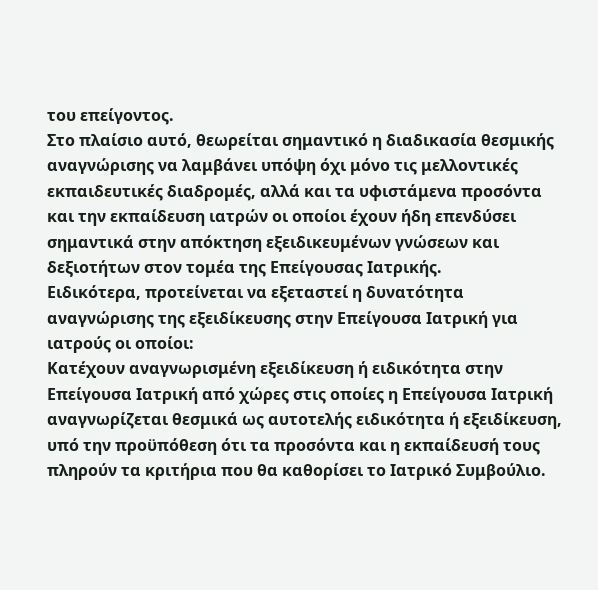του επείγοντος.
Στο πλαίσιο αυτό, θεωρείται σημαντικό η διαδικασία θεσμικής αναγνώρισης να λαμβάνει υπόψη όχι μόνο τις μελλοντικές εκπαιδευτικές διαδρομές, αλλά και τα υφιστάμενα προσόντα και την εκπαίδευση ιατρών οι οποίοι έχουν ήδη επενδύσει σημαντικά στην απόκτηση εξειδικευμένων γνώσεων και δεξιοτήτων στον τομέα της Επείγουσας Ιατρικής.
Ειδικότερα, προτείνεται να εξεταστεί η δυνατότητα αναγνώρισης της εξειδίκευσης στην Επείγουσα Ιατρική για ιατρούς οι οποίοι:
Κατέχουν αναγνωρισμένη εξειδίκευση ή ειδικότητα στην Επείγουσα Ιατρική από χώρες στις οποίες η Επείγουσα Ιατρική αναγνωρίζεται θεσμικά ως αυτοτελής ειδικότητα ή εξειδίκευση, υπό την προϋπόθεση ότι τα προσόντα και η εκπαίδευσή τους πληρούν τα κριτήρια που θα καθορίσει το Ιατρικό Συμβούλιο.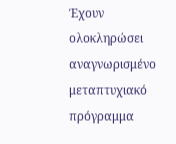Έχουν ολοκληρώσει αναγνωρισμένο μεταπτυχιακό πρόγραμμα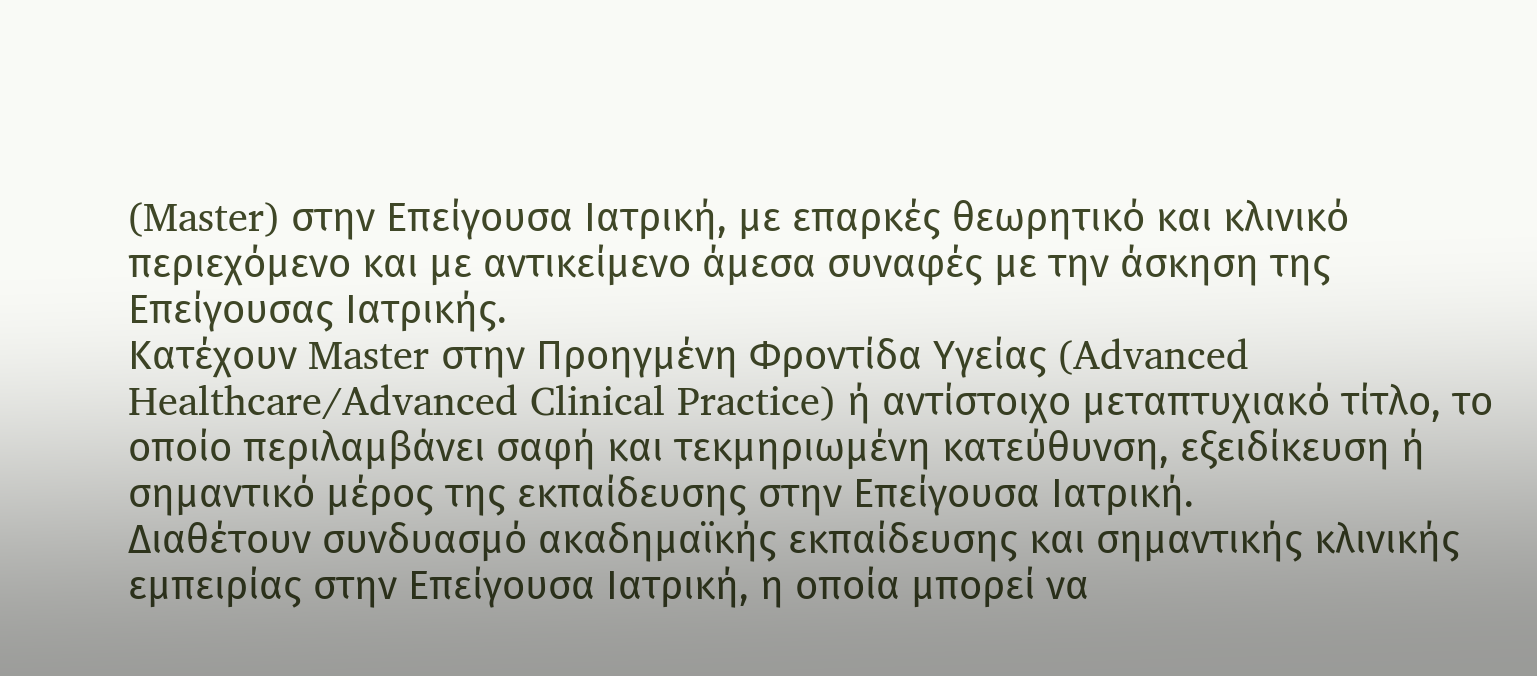(Master) στην Επείγουσα Ιατρική, με επαρκές θεωρητικό και κλινικό περιεχόμενο και με αντικείμενο άμεσα συναφές με την άσκηση της Επείγουσας Ιατρικής.
Κατέχουν Master στην Προηγμένη Φροντίδα Υγείας (Advanced Healthcare/Advanced Clinical Practice) ή αντίστοιχο μεταπτυχιακό τίτλο, το οποίο περιλαμβάνει σαφή και τεκμηριωμένη κατεύθυνση, εξειδίκευση ή σημαντικό μέρος της εκπαίδευσης στην Επείγουσα Ιατρική.
Διαθέτουν συνδυασμό ακαδημαϊκής εκπαίδευσης και σημαντικής κλινικής εμπειρίας στην Επείγουσα Ιατρική, η οποία μπορεί να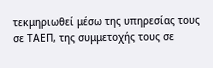τεκμηριωθεί μέσω της υπηρεσίας τους σε ΤΑΕΠ, της συμμετοχής τους σε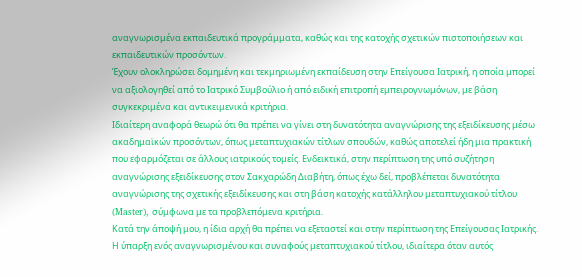αναγνωρισμένα εκπαιδευτικά προγράμματα, καθώς και της κατοχής σχετικών πιστοποιήσεων και εκπαιδευτικών προσόντων.
Έχουν ολοκληρώσει δομημένη και τεκμηριωμένη εκπαίδευση στην Επείγουσα Ιατρική, η οποία μπορεί να αξιολογηθεί από το Ιατρικό Συμβούλιο ή από ειδική επιτροπή εμπειρογνωμόνων, με βάση συγκεκριμένα και αντικειμενικά κριτήρια.
Ιδιαίτερη αναφορά θεωρώ ότι θα πρέπει να γίνει στη δυνατότητα αναγνώρισης της εξειδίκευσης μέσω ακαδημαϊκών προσόντων, όπως μεταπτυχιακών τίτλων σπουδών, καθώς αποτελεί ήδη μια πρακτική που εφαρμόζεται σε άλλους ιατρικούς τομείς. Ενδεικτικά, στην περίπτωση της υπό συζήτηση αναγνώρισης εξειδίκευσης στον Σακχαρώδη Διαβήτη, όπως έχω δεί, προβλέπεται δυνατότητα αναγνώρισης της σχετικής εξειδίκευσης και στη βάση κατοχής κατάλληλου μεταπτυχιακού τίτλου (Master), σύμφωνα με τα προβλεπόμενα κριτήρια.
Κατά την άποψή μου, η ίδια αρχή θα πρέπει να εξεταστεί και στην περίπτωση της Επείγουσας Ιατρικής. Η ύπαρξη ενός αναγνωρισμένου και συναφούς μεταπτυχιακού τίτλου, ιδιαίτερα όταν αυτός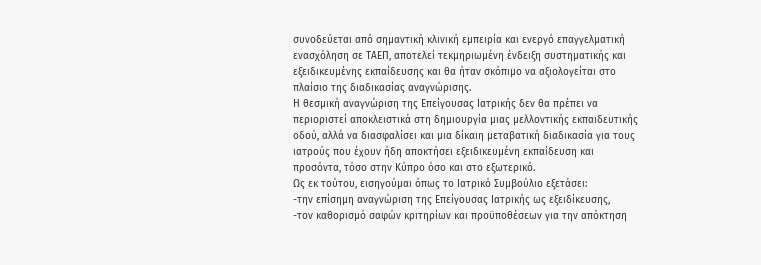συνοδεύεται από σημαντική κλινική εμπειρία και ενεργό επαγγελματική ενασχόληση σε ΤΑΕΠ, αποτελεί τεκμηριωμένη ένδειξη συστηματικής και εξειδικευμένης εκπαίδευσης και θα ήταν σκόπιμο να αξιολογείται στο πλαίσιο της διαδικασίας αναγνώρισης.
Η θεσμική αναγνώριση της Επείγουσας Ιατρικής δεν θα πρέπει να περιοριστεί αποκλειστικά στη δημιουργία μιας μελλοντικής εκπαιδευτικής οδού, αλλά να διασφαλίσει και μια δίκαιη μεταβατική διαδικασία για τους ιατρούς που έχουν ήδη αποκτήσει εξειδικευμένη εκπαίδευση και προσόντα, τόσο στην Κύπρο όσο και στο εξωτερικό.
Ως εκ τούτου, εισηγούμαι όπως το Ιατρικό Συμβούλιο εξετάσει:
-την επίσημη αναγνώριση της Επείγουσας Ιατρικής ως εξειδίκευσης,
-τον καθορισμό σαφών κριτηρίων και προϋποθέσεων για την απόκτηση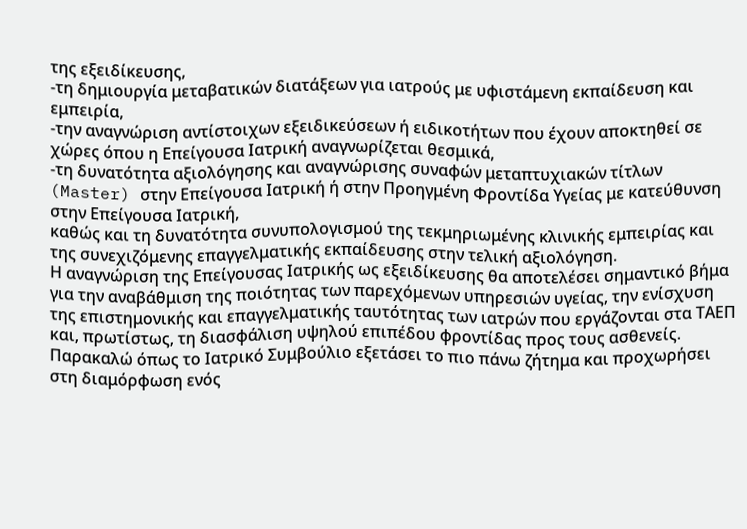της εξειδίκευσης,
-τη δημιουργία μεταβατικών διατάξεων για ιατρούς με υφιστάμενη εκπαίδευση και εμπειρία,
-την αναγνώριση αντίστοιχων εξειδικεύσεων ή ειδικοτήτων που έχουν αποκτηθεί σε χώρες όπου η Επείγουσα Ιατρική αναγνωρίζεται θεσμικά,
-τη δυνατότητα αξιολόγησης και αναγνώρισης συναφών μεταπτυχιακών τίτλων (Master) στην Επείγουσα Ιατρική ή στην Προηγμένη Φροντίδα Υγείας με κατεύθυνση στην Επείγουσα Ιατρική,
καθώς και τη δυνατότητα συνυπολογισμού της τεκμηριωμένης κλινικής εμπειρίας και της συνεχιζόμενης επαγγελματικής εκπαίδευσης στην τελική αξιολόγηση.
Η αναγνώριση της Επείγουσας Ιατρικής ως εξειδίκευσης θα αποτελέσει σημαντικό βήμα για την αναβάθμιση της ποιότητας των παρεχόμενων υπηρεσιών υγείας, την ενίσχυση της επιστημονικής και επαγγελματικής ταυτότητας των ιατρών που εργάζονται στα ΤΑΕΠ και, πρωτίστως, τη διασφάλιση υψηλού επιπέδου φροντίδας προς τους ασθενείς.
Παρακαλώ όπως το Ιατρικό Συμβούλιο εξετάσει το πιο πάνω ζήτημα και προχωρήσει στη διαμόρφωση ενός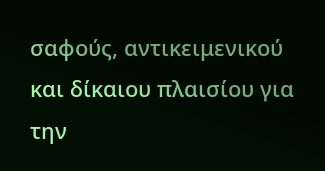σαφούς, αντικειμενικού και δίκαιου πλαισίου για την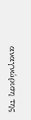αναγνώριση της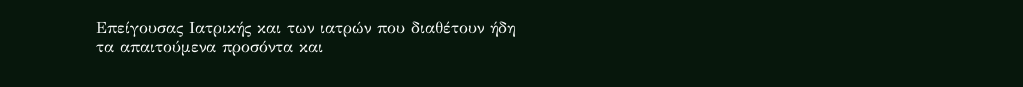Επείγουσας Ιατρικής και των ιατρών που διαθέτουν ήδη τα απαιτούμενα προσόντα και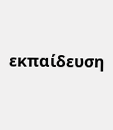εκπαίδευση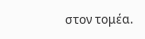στον τομέα.